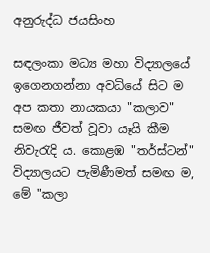අනුරුද්ධ ජයසිංහ

සඳලංකා මධ්‍ය මහා විද්‍යාලයේ ඉගෙනගන්නා අවධියේ සිට ම අප කතා නායකයා "කලාව" සමඟ ජීවත් වූවා යෑයි කීම නිවැරැදි ය. කොළඹ "තර්ස්‌ටන්" විද්‍යාලයට පැමිණීමත් සමඟ ම, මේ "කලා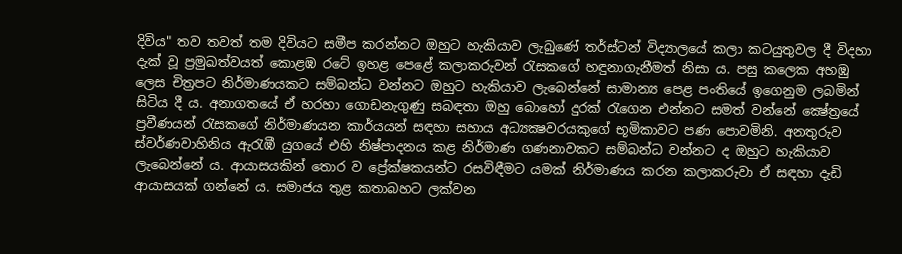දිවිය" තව තවත් තම දිවියට සමීප කරන්නට ඔහුට හැකියාව ලැබුණේ තර්ස්‌ටන් විද්‍යාලයේ කලා කටයුතුවල දී විදහා දැක්‌ වූ ප්‍රමුඛත්වයත් කොළඹ රටේ ඉහළ පෙළේ කලාකරුවන් රැසකගේ හඳුනාගැනීමත් නිසා ය. පසු කලෙක අහඹු ලෙස චිත්‍රපට නිර්මාණයකට සම්බන්ධ වන්නට ඔහුට හැකියාව ලැබෙන්නේ සාමාන්‍ය පෙළ පංතියේ ඉගෙනුම ලබමින් සිටිය දී ය. අනාගතයේ ඒ හරහා ගොඩනැගුණු සබඳතා ඔහු බොහෝ දුරක්‌ රැගෙන එන්නට සමත් වන්නේ ක්‍ෂේත්‍රයේ ප්‍රවීණයන් රැසකගේ නිර්මාණයන කාර්යයන් සඳහා සහාය අධ්‍යක්‍ෂවරයකුගේ භූමිකාවට පණ පොවමිනි. අනතුරුව ස්‌වර්ණවාහිනිය ඇරැඹී යුගයේ එහි නිෂ්පාදනය කළ නිර්මාණ ගණනාවකට සම්බන්ධ වන්නට ද ඔහුට හැකියාව ලැබෙන්නේ ය. ආයාසයකින් තොර ව ප්‍රේක්ෂකයන්ට රසවිඳීමට යමක් නිර්මාණය කරන කලාකරුවා ඒ සඳහා දැඩි ආයාසයක් ගන්නේ ය. සමාජය තුළ කතාබහට ලක්‌වන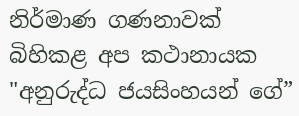නිර්මාණ ගණනාවක්‌ බිහිකළ අප කථානායක "අනුරුද්ධ ජයසිංහයන් ගේ”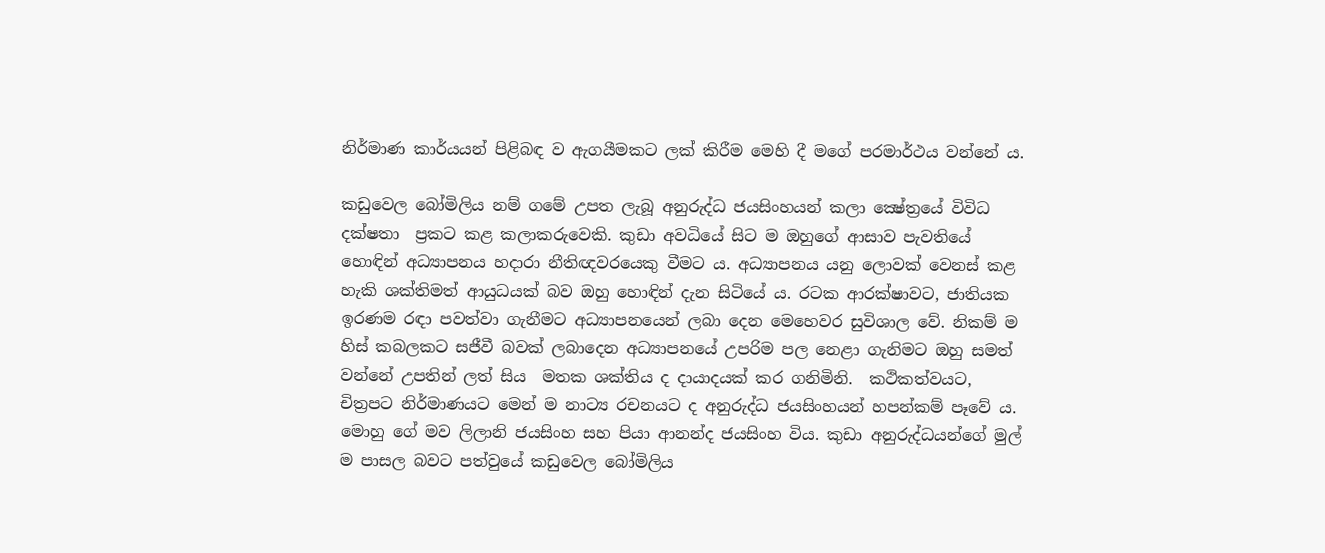නිර්මාණ කාර්යයන් පිළිබඳ ව ඇගයීමකට ලක් කිරීම මෙහි දී මගේ පරමාර්ථය වන්නේ ය.

කඩුවෙල බෝමිලිය නම් ගමේ උපත ලැබූ අනුරුද්ධ ජයසිංහයන් කලා ක්‍ෂේත්‍රයේ විවිධ දක්ෂතා  ප්‍රකට කළ කලාකරුවෙකි. කුඩා අවධියේ සිට ම ඔහුගේ ආසාව පැවතියේ හොඳින් අධ්‍යාපනය හදාරා නීතිඥවරයෙකු වීමට ය. අධ්‍යාපනය යනු ලොවක් වෙනස් කළ හැකි ශක්තිමත් ආයුධයක් බව ඔහු හොඳින් දැන සිටියේ ය. රටක ආරක්ෂාවට, ජාතියක ඉරණම රඳා පවත්වා ගැනීමට අධ්‍යාපනයෙන් ලබා දෙන මෙහෙවර සුවිශාල වේ. නිකම් ම හිස් කබලකට සජීවී බවක් ලබාදෙන අධ්‍යාපනයේ උපරිම පල නෙළා ගැනිමට ඔහු සමත් වන්නේ උපතින් ලත් සිය  මතක ශක්තිය ද දායාදයක් කර ගනිමිනි.  කථිකත්වයට, චිත්‍රපට නිර්මාණයට මෙන් ම නාට්‍ය රචනයට ද අනුරුද්ධ ජයසිංහයන් හපන්කම් පෑවේ ය. මොහු ගේ මව ලිලානි ජයසිංහ සහ පියා ආනන්ද ජයසිංහ විය. කුඩා අනුරුද්ධයන්ගේ මුල් ම පාසල බවට පත්වුයේ කඩුවෙල බෝමිලිය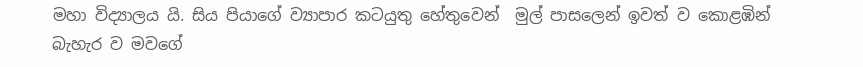මහා විද්‍යාලය යි. සිය පියාගේ ව්‍යාපාර කටයුතු හේතුවෙන්  මුල් පාසලෙන් ඉවත් ව කොළඹින් බැහැර ව මවගේ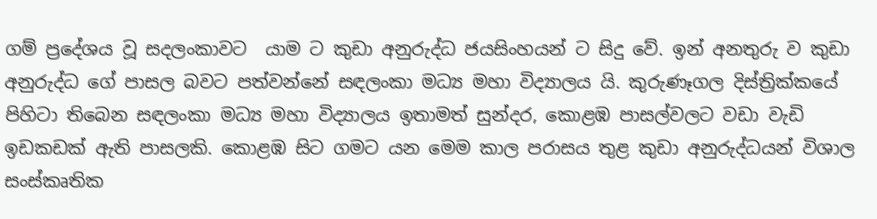ගම් ප්‍රදේශය වූ සදලංකාවට  යාම ට කුඩා අනුරුද්ධ ජයසිංහයන් ට සිදු වේ. ඉන් අනතුරු ව කුඩා අනුරුද්ධ ගේ පාසල බවට පත්වන්නේ සඳලංකා මධ්‍ය මහා විද්‍යාලය යි. කුරුණෑගල දිස්ත්‍රික්කයේ පිහිටා තිබෙන සඳලංකා මධ්‍ය මහා විද්‍යාලය ඉතාමත් සුන්දර, කොළඹ පාසල්වලට වඩා වැඩි ඉඩකඩක් ඇති පාසලකි. කොළඹ සිට ගමට යන මෙම කාල පරාසය තුළ කුඩා අනුරුද්ධයන් විශාල සංස්කෘතික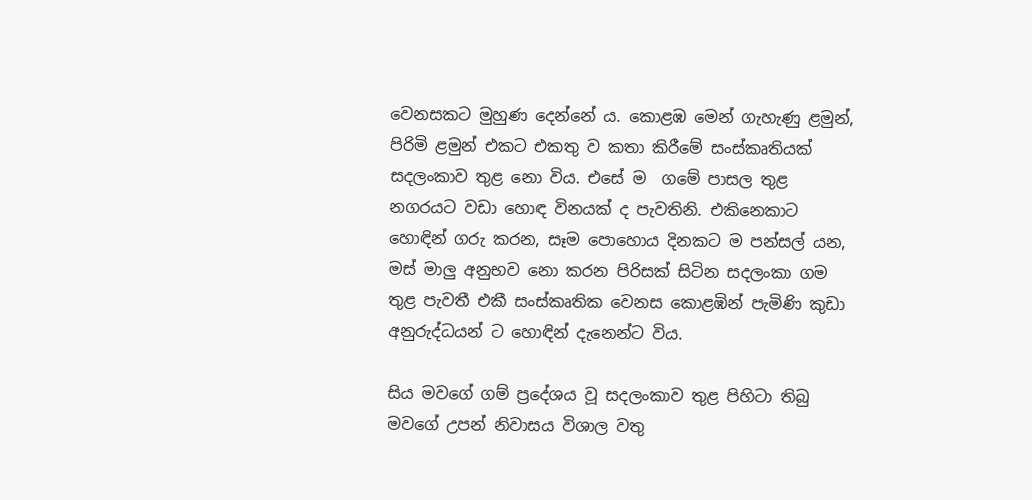වෙනසකට මුහුණ දෙන්නේ ය. කොළඹ මෙන් ගැහැණු ළමුන්, පිරිමි ළමුන් එකට එකතු ව කතා කිරීමේ සංස්කෘතියක් සදලංකාව තුළ නො විය. එසේ ම  ගමේ පාසල තුළ නගරයට වඩා හොඳ විනයක් ද පැවතිනි. එකිනෙකාට හොඳින් ගරු කරන, සෑම පොහොය දිනකට ම පන්සල් යන, මස් මාලු අනුභව නො කරන පිරිසක් සිටින සදලංකා ගම තුළ පැවතී එකී සංස්කෘතික වෙනස කොළඹින් පැමිණි කුඩා අනුරුද්ධයන් ට හොඳින් දැනෙන්ට විය.

සිය මවගේ ගම් ප්‍රදේශය වූ සදලංකාව තුළ පිහිටා තිබු මවගේ උපන් නිවාසය විශාල වතු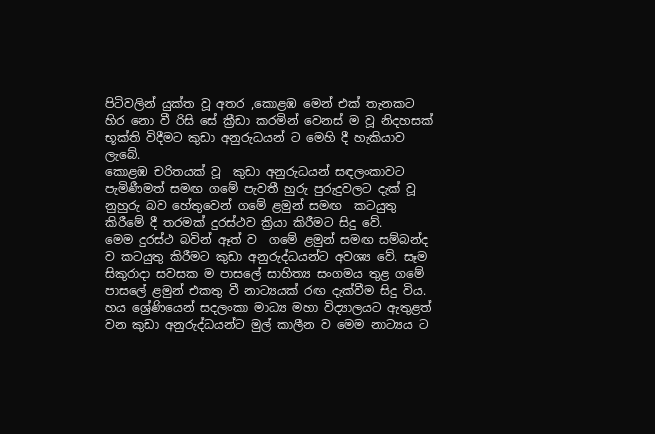පිටිවලින් යුක්ත වූ අතර ,කොළඹ මෙන් එක් තැනකට හිර නො වී රිසි සේ ක්‍රීඩා කරමින් වෙනස් ම වූ නිදහසක් භූක්ති විදීමට කුඩා අනුරුධයන් ට මෙහි දී හැකියාව ලැබේ.
කොළඹ චරිතයක් වූ  කුඩා අනුරුධයන් සඳලංකාවට පැමිණීමත් සමඟ ගමේ පැවතී හුරු පුරුදුවලට දැක් වූ නුහුරු බව හේතුවෙන් ගමේ ළමුන් සමඟ  කටයුතු කිරීමේ දී තරමක් දුරස්ථව ක්‍රියා කිරීමට සිදු වේ.
මෙම දුරස්ථ බවින් ඈත් ව  ගමේ ළමුන් සමඟ සම්බන්ද ව කටයුතු කිරීමට කුඩා අනුරුද්ධයන්ට අවශ්‍ය වේ. සෑම සිකුරාදා සවසක ම පාසලේ සාහිත්‍ය සංගමය තුළ ගමේ පාසලේ ළමුන් එකතු වී නාට්‍යයක් රඟ දැක්වීම සිදු විය. හය ශ්‍රේණියෙන් සදලංකා මාධ්‍ය මහා විද්‍යාලයට ඇතුළත් වන කුඩා අනුරුද්ධයන්ට මුල් කාලීන ව මෙම නාට්‍යය ට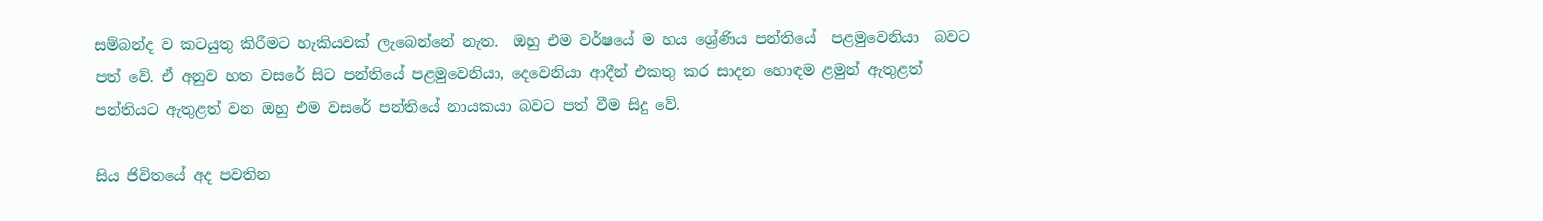සම්බන්ද ව කටයුතු කිරීමට හැකියවක් ලැබෙන්නේ නැත.  ඔහු එම වර්ෂයේ ම හය ශ්‍රේණිය පන්තියේ  පළමුවෙනියා  බවට පත් වේ. ඒ අනුව හත වසරේ සිට පන්තියේ පළමුවෙනියා, දෙවෙනියා ආදීන් එකතු කර සාදන හොඳම ළමුන් ඇතුළත් පන්තියට ඇතුළත් වන ඔහු එම වසරේ පන්තියේ නායකයා බවට පත් වීම සිදු වේ.

සිය ජිවිතයේ අද පවතින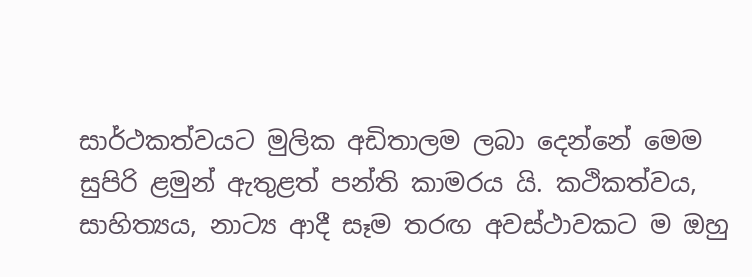සාර්ථකත්වයට මුලික අඩිතාලම ලබා දෙන්නේ මෙම සුපිරි ළමුන් ඇතුළත් පන්ති කාමරය යි. කථිකත්වය, සාහිත්‍යය, නාට්‍ය ආදී සෑම තරඟ අවස්ථාවකට ම ඔහු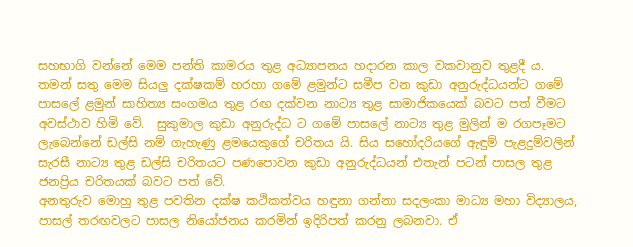සහභාගි වන්නේ මෙම පන්ති කාමරය තුළ අධ්‍යාපනය හදාරන කාල වකවානුව තුළදී ය.
තමන් සතු මෙම සියලු දක්ෂකම් හරහා ගමේ ළමුන්ට සමීප වන කුඩා අනුරුද්ධයන්ට ගමේ පාසලේ ළමුන් සාහිත්‍ය සංගමය තුළ රඟ දක්වන නාට්‍ය තුළ සාමාජිකයෙක් බවට පත් වීමට අවස්ථාව හිමි වේ.  සුකුමාල කුඩා අනුරුද්ධ ට ගමේ පාසලේ නාට්‍ය තුළ මුලින් ම රගපෑමට ලැබෙන්නේ ඩල්සි නම් ගැහැණු ළමයෙකුගේ චරිතය යි. සිය සහෝදරියගේ ඇඳුම් පැළදුම්වලින් සැරසී නාට්‍ය තුළ ඩල්සි චරිතයට පණපොවන කුඩා අනුරුද්ධයන් එතැන් පටන් පාසල තුළ ජනප්‍රිය චරිතයක් බවට පත් වේ.
අනතුරුව මොහු තුළ පවතින දක්ෂ කථිකත්වය හඳුනා ගන්නා සදලංකා මාධ්‍ය මහා විද්‍යාලය, පාසල් තරඟවලට පාසල නියෝජනය කරමින් ඉදිරිපත් කරනු ලබනවා. ඒ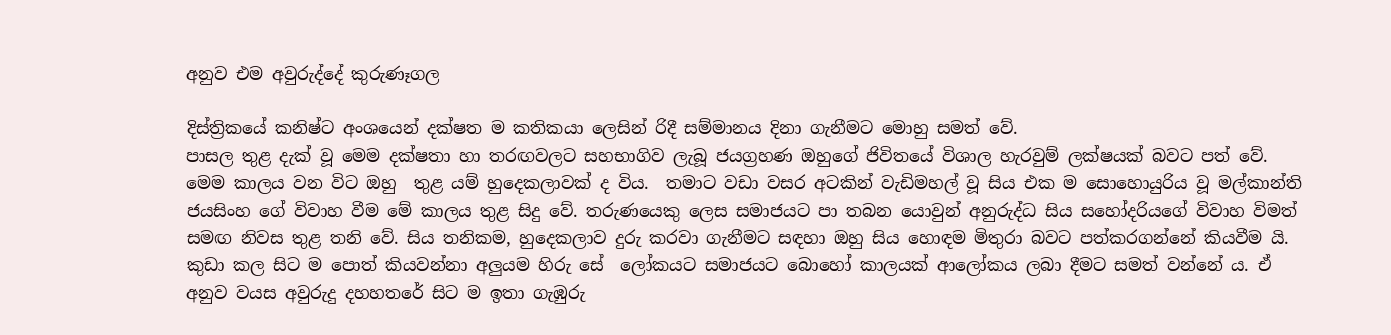අනුව එම අවුරුද්දේ කුරුණෑගල

දිස්ත්‍රිකයේ කනිෂ්ට අංශයෙන් දක්ෂත ම කතිකයා ලෙසින් රිදී සම්මානය දිනා ගැනීමට මොහු සමත් වේ.
පාසල තුළ දැක් වූ මෙම දක්ෂතා හා තරඟවලට සහභාගිව ලැබූ ජයග්‍රහණ ඔහුගේ ජිවිතයේ විශාල හැරවුම් ලක්ෂයක් බවට පත් වේ.
මෙම කාලය වන විට ඔහු  තුළ යම් හුදෙකලාවක් ද විය.  තමාට වඩා වසර අටකින් වැඩිමහල් වූ සිය එක ම සොහොයුරිය වූ මල්කාන්ති ජයසිංහ ගේ විවාහ වීම මේ කාලය තුළ සිදු වේ. තරුණයෙකු ලෙස සමාජයට පා තබන යොවුන් අනුරුද්ධ සිය සහෝදරියගේ විවාහ විමත් සමඟ නිවස තුළ තනි වේ. සිය තනිකම, හුදෙකලාව දුරු කරවා ගැනීමට සඳහා ඔහු සිය හොඳම මිතුරා බවට පත්කරගන්නේ කියවීම යි. කුඩා කල සිට ම පොත් කියවන්නා අලුයම හිරු සේ  ලෝකයට සමාජයට බොහෝ කාලයක් ආලෝකය ලබා දීමට සමත් වන්නේ ය. ඒ අනුව වයස අවුරුදු දහහතරේ සිට ම ඉතා ගැඹුරු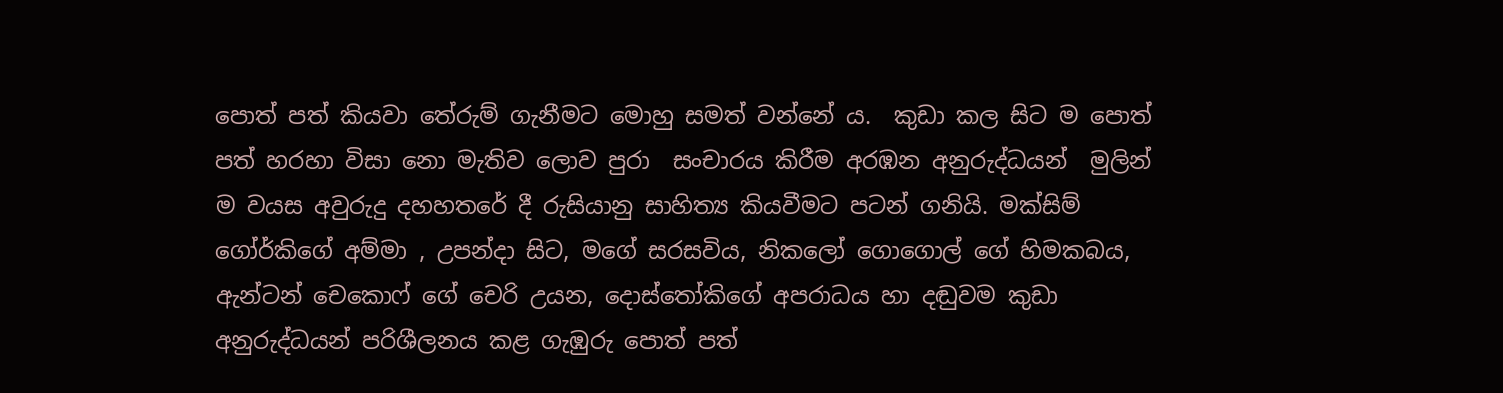පොත් පත් කියවා තේරුම් ගැනීමට මොහු සමත් වන්නේ ය.  කුඩා කල සිට ම පොත් පත් හරහා විසා නො මැතිව ලොව පුරා  සංචාරය කිරීම අරඹන අනුරුද්ධයන්  මුලින් ම වයස අවුරුදු දහහතරේ දී රුසියානු සාහිත්‍ය කියවීමට පටන් ගනියි. මක්සිම් ගෝර්කිගේ අම්මා , උපන්දා සිට, මගේ සරසවිය, නිකලෝ ගොගොල් ගේ හිමකබය, ඇන්ටන් චෙකොෆ් ගේ චෙරි උයන, දොස්තෝකිගේ අපරාධය හා දඬුවම කුඩා අනුරුද්ධයන් පරිශීලනය කළ ගැඹුරු පොත් පත්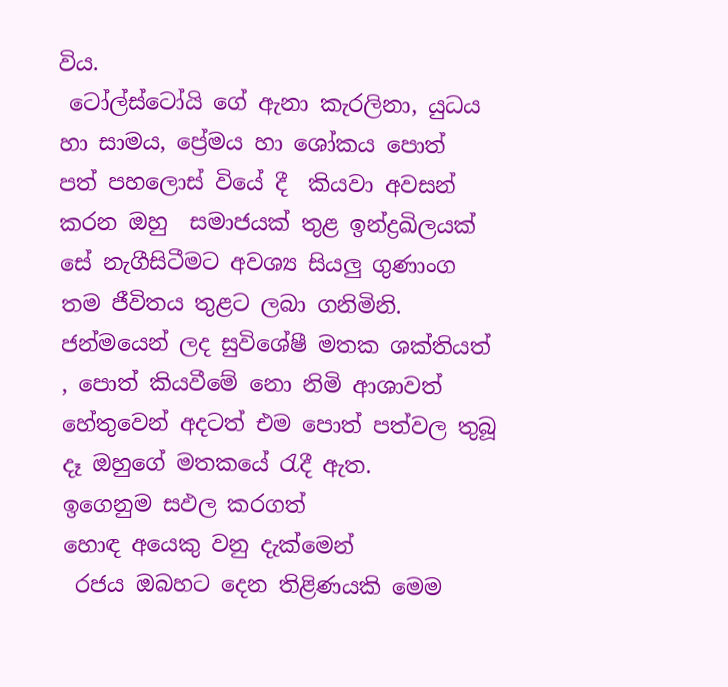විය.
 ටෝල්ස්ටෝයි ගේ ඇනා කැරලිනා, යුධය හා සාමය, ප්‍රේමය හා ශෝකය පොත් පත් පහලොස් වියේ දී  කියවා අවසන් කරන ඔහු  සමාජයක් තුළ ඉන්ද්‍රඛිලයක් සේ නැගීසිටීමට අවශ්‍ය සියලු ගුණාංග  තම ජීවිතය තුළට ලබා ගනිමිනි.
ජන්මයෙන් ලද සුවිශේෂී මතක ශක්තියත් , පොත් කියවීමේ නො නිමි ආශාවත් හේතුවෙන් අදටත් එම පොත් පත්වල තුබූ දෑ ඔහුගේ මතකයේ රැදී ඇත.
ඉගෙනුම සඵල කරගත්
හොඳ අයෙකු වනු දැක්මෙන්
 රජය ඔබහට දෙන තිළිණයකි මෙම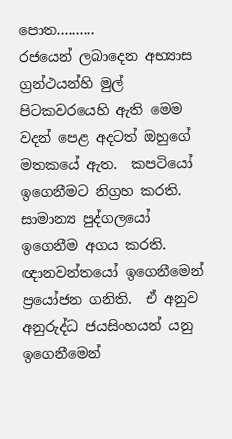පොත..........
රජයෙන් ලබාදෙන අභ්‍යාස ග්‍රන්ථයන්හි මුල් පිටකවරයෙහි ඇති මෙම වදන් පෙළ අදටත් ඔහුගේ මතකයේ ඇත.  කපටියෝ ඉගෙනීමට නිග්‍රහ කරති. සාමාන්‍ය පුද්ගලයෝ ඉගෙනීම අගය කරති. ඥානවන්තයෝ ඉගෙනීමෙන් ප්‍රයෝජන ගනිති.  ඒ අනුව අනුරුද්ධ ජයසිංහයන් යනු  ඉගෙනීමෙන්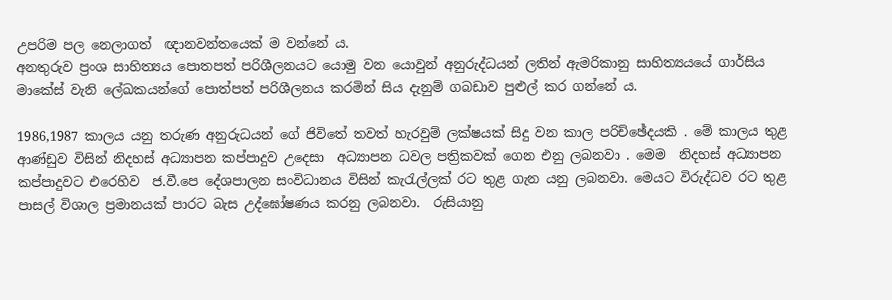උපරිම පල නෙලාගත්  ඥානවන්තයෙක් ම වන්නේ ය.
අනතුරුව ප්‍රංශ සාහිත්‍යය පොතපත් පරිශීලනයට යොමු වන යොවුන් අනුරුද්ධයන් ලතින් ඇමරිකානු සාහිත්‍යයයේ ගාර්සිය මාකේස් වැනි ලේඛකයන්ගේ පොත්පත් පරිශීලනය කරමින් සිය දැනුම් ගබඩාව පුළුල් කර ගන්නේ ය.

1986,1987 කාලය යනු තරුණ අනුරුධයන් ගේ ජිවිතේ තවත් හැරවුම් ලක්ෂයක් සිදු වන කාල පරිච්ඡේදයකි . මේ කාලය තුළ  ආණ්ඩුව විසින් නිදහස් අධ්‍යාපන කප්පාදුව උදෙසා  අධ්‍යාපන ධවල පත්‍රිකවක් ගෙන එනු ලබනවා . මෙම  නිදහස් අධ්‍යාපන කප්පාදුවට එරෙහිව  ජ.වී.පෙ දේශපාලන සංවිධානය විසින් කැරැල්ලක් රට තුළ ගැන යනු ලබනවා. මෙයට විරුද්ධව රට තුළ පාසල් විශාල ප්‍රමානයක් පාරට බැස උද්ඝෝෂණය කරනු ලබනවා.  රුසියානු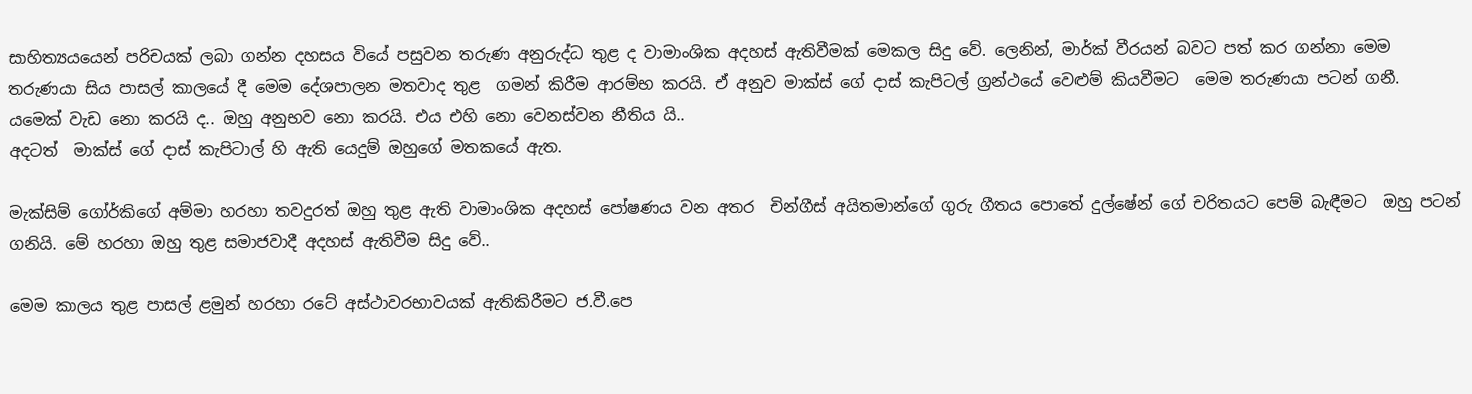සාහිත්‍යයයෙන් පරිචයක් ලබා ගන්න දහසය වියේ පසුවන තරුණ අනුරුද්ධ තුළ ද වාමාංශික අදහස් ඇතිවීමක් මෙකල සිදු වේ. ලෙනින්, මාර්ක් වීරයන් බවට පත් කර ගන්නා මෙම තරුණයා සිය පාසල් කාලයේ දී මෙම දේශපාලන මතවාද තුළ  ගමන් කිරීම ආරම්භ කරයි. ඒ අනුව මාක්ස් ගේ දාස් කැපිටල් ග්‍රන්ථයේ වෙළුම් කියවීමට  මෙම තරුණයා පටන් ගනී.
යමෙක් වැඩ නො කරයි ද.. ඔහු අනුභව නො කරයි. එය එහි නො වෙනස්වන නීතිය යි..
අදටත්  මාක්ස් ගේ දාස් කැපිටාල් හි ඇති යෙදුම් ඔහුගේ මතකයේ ඇත.

මැක්සිම් ගෝර්කිගේ අම්මා හරහා තවදුරත් ඔහු තුළ ඇති වාමාංශික අදහස් පෝෂණය වන අතර  චින්ගීස් අයිතමාන්ගේ ගුරු ගීතය පොතේ දුල්ෂේන් ගේ චරිතයට පෙම් බැඳීමට  ඔහු පටන් ගනියි. මේ හරහා ඔහු තුළ සමාජවාදී අදහස් ඇතිවීම සිදු වේ..

මෙම කාලය තුළ පාසල් ළමුන් හරහා රටේ අස්ථාවරභාවයක් ඇතිකිරීමට ජ.වී.පෙ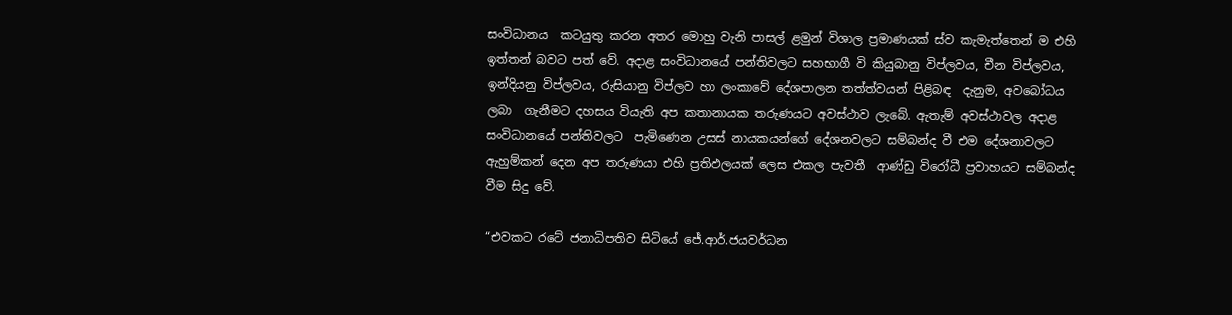සංවිධානය  කටයුතු කරන අතර මොහු වැනි පාසල් ළමුන් විශාල ප්‍රමාණයක් ස්ව කැමැත්තෙන් ම එහි ඉත්තන් බවට පත් වේ. අදාළ සංවිධානයේ පන්තිවලට සහභාගී වි කියුබානු විප්ලවය, චීන විප්ලවය, ඉන්දියනු විප්ලවය, රුසියානු විප්ලව හා ලංකාවේ දේශපාලන තත්ත්වයන් පිළිබඳ  දැනුම, අවබෝධය ලබා  ගැනීමට දහසය වියැති අප කතානායක තරුණයට අවස්ථාව ලැබේ. ඇතැම් අවස්ථාවල අදාළ සංවිධානයේ පන්තිවලට  පැමිණෙන උසස් නායකයන්ගේ දේශනවලට සම්බන්ද වී එම දේශනාවලට ඇහුම්කන් දෙන අප තරුණයා එහි ප්‍රතිඵලයක් ලෙස එකල පැවතී  ආණ්ඩු විරෝධී ප්‍රවාහයට සම්බන්ද වීම සිදු වේ.

“එවකට රටේ ජනාධිපතිව සිටියේ ජේ.ආර්.ජයවර්ධන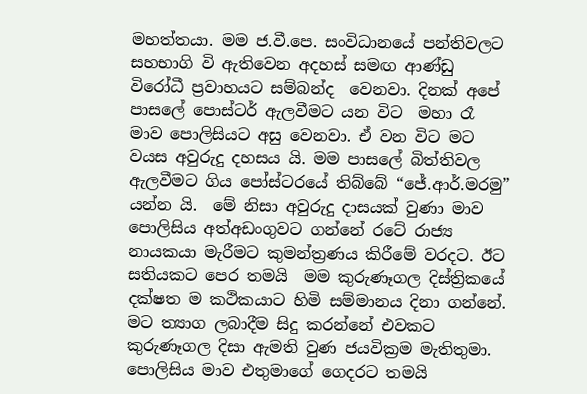මහත්තයා. මම ජ.වී.පෙ. සංවිධානයේ පන්තිවලට  සහභාගි වි ඇතිවෙන අදහස් සමඟ ආණ්ඩු විරෝධී ප්‍රවාහයට සම්බන්ද  වෙනවා. දිනක් අපේ පාසලේ පොස්ටර් ඇලවීමට යන විට  මහා රෑ මාව පොලිසියට අසු වෙනවා. ඒ වන විට මට වයස අවුරුදු දහසය යි. මම පාසලේ බිත්තිවල ඇලවීමට ගිය පෝස්ටරයේ තිබ්බේ “ජේ.ආර්.මරමු” යන්න යි.  මේ නිසා අවුරුදු දාසයක් වුණා මාව පොලිසිය අත්අඩංගුවට ගන්නේ රටේ රාජ්‍ය නායකයා මැරීමට කුමන්ත්‍රණය කිරීමේ වරදට. ඊට සතියකට පෙර තමයි  මම කුරුණෑගල දිස්ත්‍රිකයේ දක්ෂත ම කථිකයාට හිමි සම්මානය දිනා ගන්නේ. මට ත්‍යාග ලබාදීම සිදු කරන්නේ එවකට  කුරුණෑගල දිසා ඇමති වුණ ජයවික්‍රම මැතිතුමා. පොලිසිය මාව එතුමාගේ ගෙදරට තමයි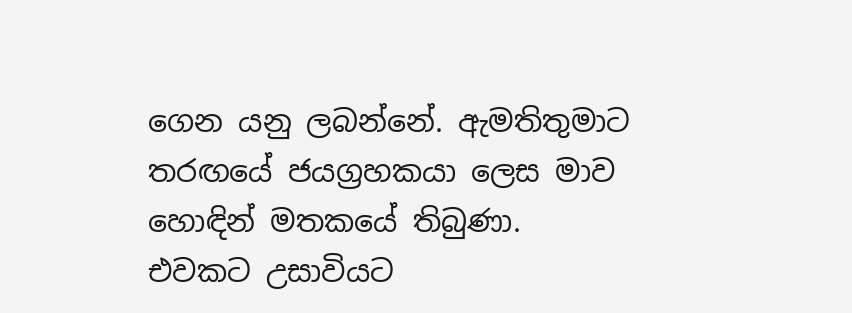ගෙන යනු ලබන්නේ. ඇමතිතුමාට තරඟයේ ජයග්‍රහකයා ලෙස මාව  හොඳින් මතකයේ තිබුණා.
එවකට උසාවියට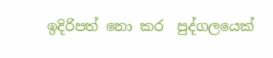ඉදිරිපත් නො කර  පුද්ගලයෙක්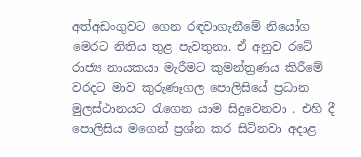අත්අඩංගුවට ගෙන රඳවාගැනීමේ නියෝග මෙරට නිතිය තුළ පැවතුනා. ඒ අනුව රටේ රාජ්‍ය නායකයා මැරීමට කුමන්ත්‍රණය කිරීමේ වරදට මාව කුරුණෑගල පොලිසියේ ප්‍රධාන මුලස්ථානයට රැගෙන යාම සිදුවෙනවා . එහි දී පොලිසිය මගෙන් ප්‍රශ්න කර සිටිනවා අදාළ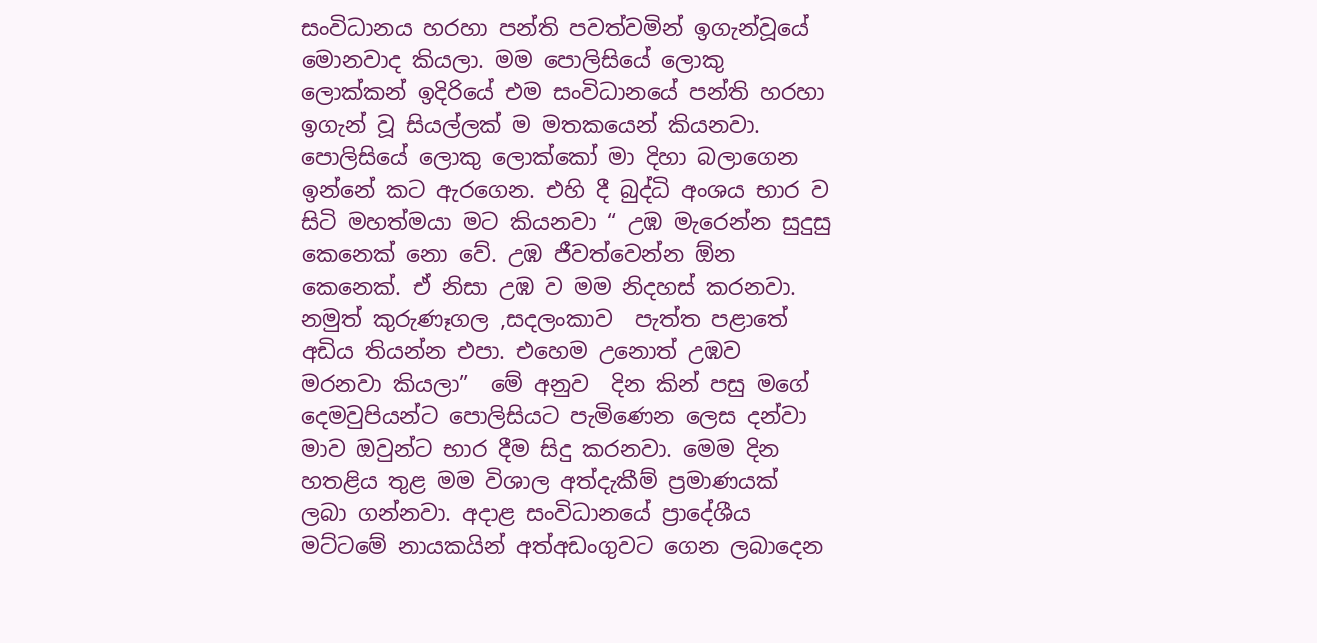සංවිධානය හරහා පන්ති පවත්වමින් ඉගැන්වූයේ මොනවාද කියලා. මම පොලිසියේ ලොකු ලොක්කන් ඉදිරියේ එම සංවිධානයේ පන්ති හරහා ඉගැන් වූ සියල්ලක් ම මතකයෙන් කියනවා. පොලිසියේ ලොකු ලොක්කෝ මා දිහා බලාගෙන ඉන්නේ කට ඇරගෙන. එහි දී බුද්ධි අංශය භාර ව සිටි මහත්මයා මට කියනවා “ උඹ මැරෙන්න සුදුසු කෙනෙක් නො වේ. උඹ ජීවත්වෙන්න ඕන කෙනෙක්. ඒ නිසා උඹ ව මම නිදහස් කරනවා. නමුත් කුරුණෑගල ,සදලංකාව  පැත්ත පළාතේ අඩිය තියන්න එපා. එහෙම උනොත් උඹව මරනවා කියලා”  මේ අනුව  දින කින් පසු මගේ දෙමවුපියන්ට පොලිසියට පැමිණෙන ලෙස දන්වා මාව ඔවුන්ට භාර දීම සිදු කරනවා. මෙම දින  හතළිය තුළ මම විශාල අත්දැකීම් ප්‍රමාණයක් ලබා ගන්නවා. අදාළ සංවිධානයේ ප්‍රාදේශීය මට්ටමේ නායකයින් අත්අඩංගුවට ගෙන ලබාදෙන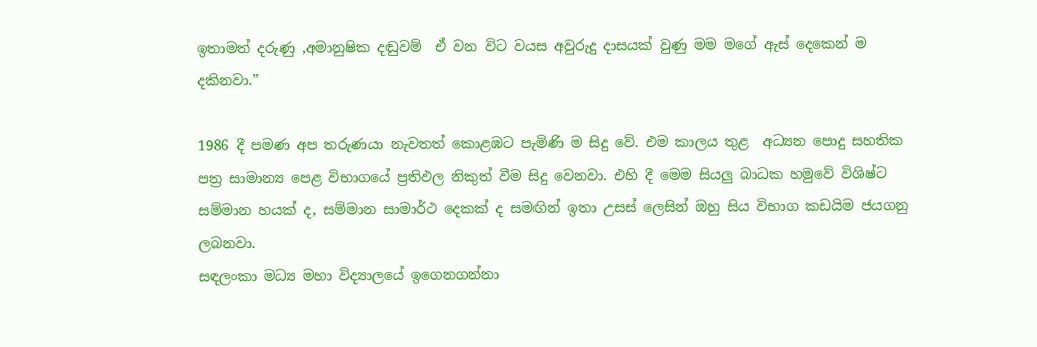ඉතාමත් දරුණු ,අමානුෂික දඬුවම්  ඒ වන විට වයස අවුරුදු දාසයක් වුණු මම මගේ ඇස් දෙකෙන් ම දකිනවා.”

1986 දී පමණ අප තරුණයා නැවතත් කොළඹට පැමිණි ම සිදු වේ. එම කාලය තුළ  අධ්‍යන පොදු සහතික පත්‍ර සාමාන්‍ය පෙළ විභාගයේ ප්‍රතිඵල නිකුත් වීම සිදු වෙනවා. එහි දී මෙම සියලු බාධක හමුවේ විශිෂ්ට සම්මාන හයක් ද, සම්මාන සාමාර්ථ දෙකක් ද සමඟින් ඉතා උසස් ලෙසින් ඔහු සිය විභාග කඩයිම ජයගනු ලබනවා.
සඳලංකා මධ්‍ය මහා විද්‍යාලයේ ඉගෙනගන්නා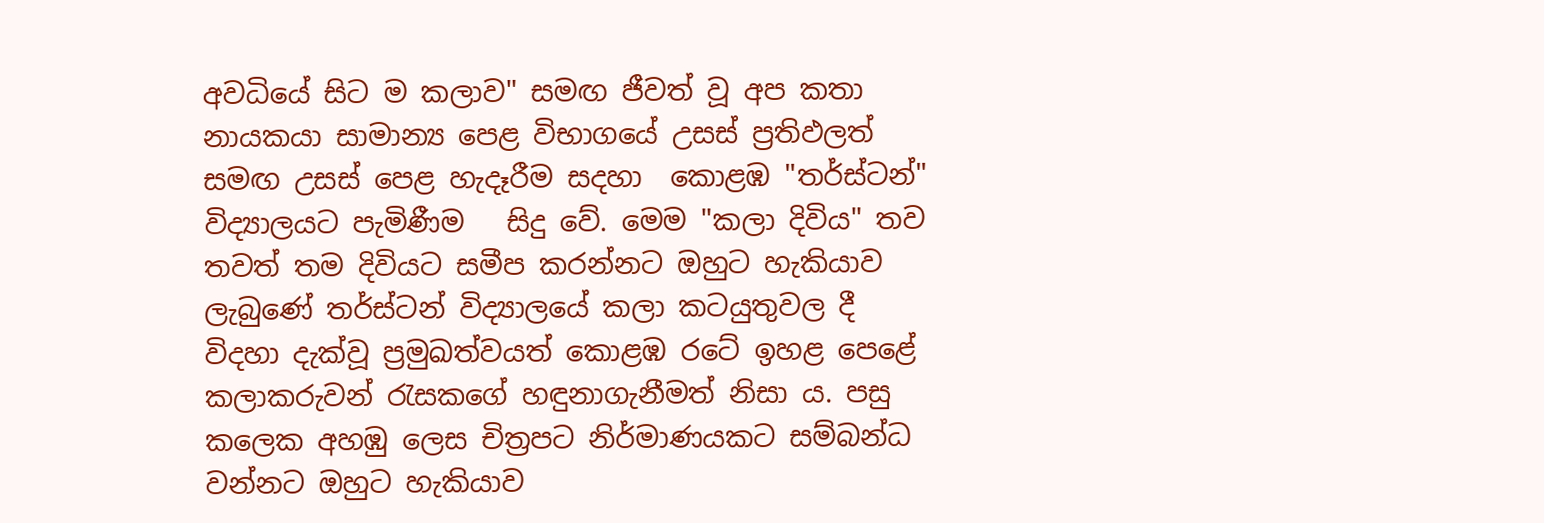අවධියේ සිට ම කලාව" සමඟ ජීවත් වූ අප කතා නායකයා සාමාන්‍ය පෙළ විභාගයේ උසස් ප්‍රතිඵලත් සමඟ උසස් පෙළ හැදෑරීම සදහා  කොළඹ "තර්ස්‌ටන්" විද්‍යාලයට පැමිණීම   සිදු වේ. මෙම "කලා දිවිය" තව තවත් තම දිවියට සමීප කරන්නට ඔහුට හැකියාව ලැබුණේ තර්ස්‌ටන් විද්‍යාලයේ කලා කටයුතුවල දී  විදහා දැක්‌වූ ප්‍රමුඛත්වයත් කොළඹ රටේ ඉහළ පෙළේ කලාකරුවන් රැසකගේ හඳුනාගැනීමත් නිසා ය. පසු කලෙක අහඹු ලෙස චිත්‍රපට නිර්මාණයකට සම්බන්ධ වන්නට ඔහුට හැකියාව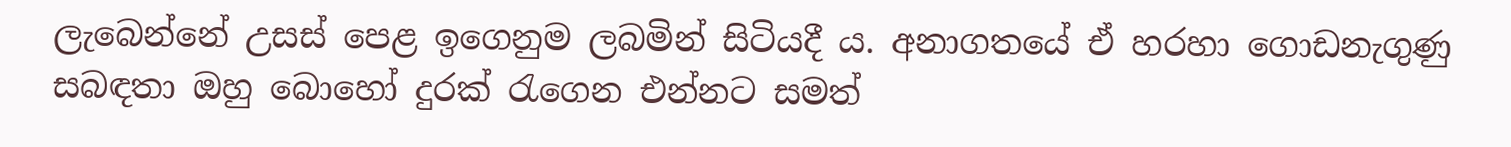ලැබෙන්නේ උසස් පෙළ ඉගෙනුම ලබමින් සිටියදී ය. අනාගතයේ ඒ හරහා ගොඩනැගුණු සබඳතා ඔහු බොහෝ දුරක්‌ රැගෙන එන්නට සමත්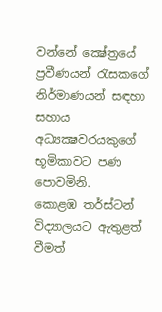වන්නේ ක්‍ෂේත්‍රයේ ප්‍රවීණයන් රැසකගේ නිර්මාණයන් සඳහා සහාය අධ්‍යක්‍ෂවරයකුගේ භූමිකාවට පණ පොවමිනි.
කොළඹ තර්ස්ටන් විද්‍යාලයට ඇතුළත් වීමත්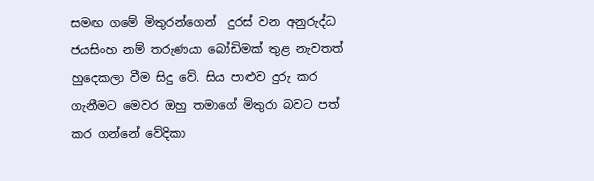සමඟ ගමේ මිතුරන්ගෙන්  දුරස් වන අනුරුද්ධ ජයසිංහ නම් තරුණයා බෝඩිමක් තුළ නැවතත් හුදෙකලා වීම සිදු වේ. සිය පාළුව දුරු කර  ගැනීමට මෙවර ඔහු තමාගේ මිතුරා බවට පත් කර ගන්නේ වේදිකා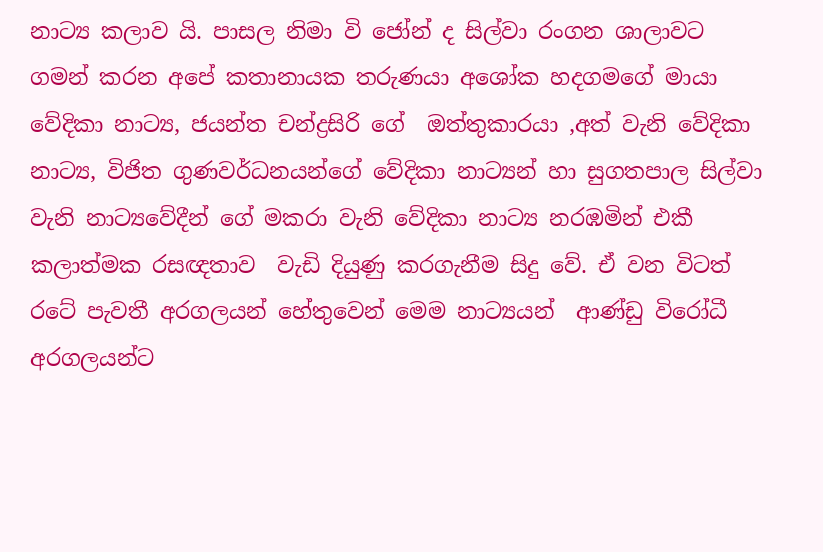නාට්‍ය කලාව යි. පාසල නිමා වි ජෝන් ද සිල්වා රංගන ශාලාවට ගමන් කරන අපේ කතානායක තරුණයා අශෝක හදගමගේ මායා වේදිකා නාට්‍ය, ජයන්ත චන්ද්‍රසිරි ගේ  ඔත්තුකාරයා ,අත් වැනි වේදිකා නාට්‍ය, විජිත ගුණවර්ධනයන්ගේ වේදිකා නාට්‍යන් හා සුගතපාල සිල්වා වැනි නාට්‍යවේදීන් ගේ මකරා වැනි වේදිකා නාට්‍ය නරඹමින් එකී කලාත්මක රසඥතාව  වැඩි දියුණු කරගැනීම සිදු වේ. ඒ වන විටත් රටේ පැවතී අරගලයන් හේතුවෙන් මෙම නාට්‍යයන්  ආණ්ඩු විරෝධී අරගලයන්ට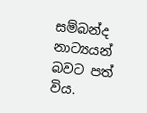සම්බන්ද නාට්‍යයන් බවට පත් විය.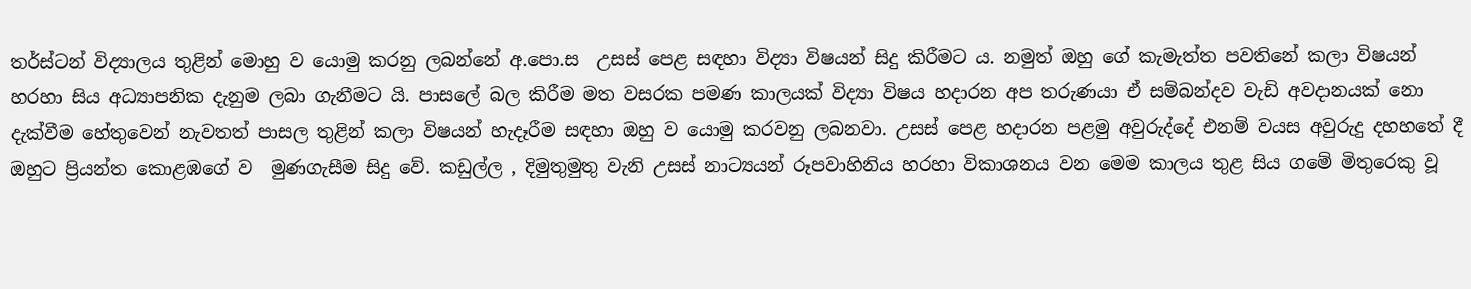තර්ස්ටන් විද්‍යාලය තුළින් මොහු ව යොමු කරනු ලබන්නේ අ.පො.ස  උසස් පෙළ සඳහා විද්‍යා විෂයන් සිදු කිරීමට ය. නමුත් ඔහු ගේ කැමැත්ත පවතිනේ කලා විෂයන් හරහා සිය අධ්‍යාපනික දැනුම ලබා ගැනීමට යි. පාසලේ බල කිරීම මත වසරක පමණ කාලයක් විද්‍යා විෂය හදාරන අප තරුණයා ඒ සම්බන්දව වැඩි අවදානයක් නො දැක්වීම හේතුවෙන් නැවතත් පාසල තුළින් කලා විෂයන් හැදෑරීම සඳහා ඔහු ව යොමු කරවනු ලබනවා. උසස් පෙළ හදාරන පළමු අවුරුද්දේ එනම් වයස අවුරුදු දහහතේ දී ඔහුට ප්‍රියන්ත කොළඹගේ ව  මුණගැසීම සිදු වේ. කඩුල්ල , දිමුතුමුතු වැනි උසස් නාට්‍යයන් රූපවාහිනිය හරහා විකාශනය වන මෙම කාලය තුළ සිය ගමේ මිතුරෙකු වූ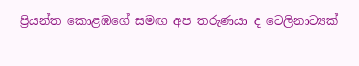ප්‍රියන්ත කොළඹගේ සමඟ අප තරුණයා ද ටෙලිනාට්‍යක්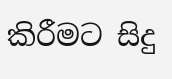කිරීමට සිදු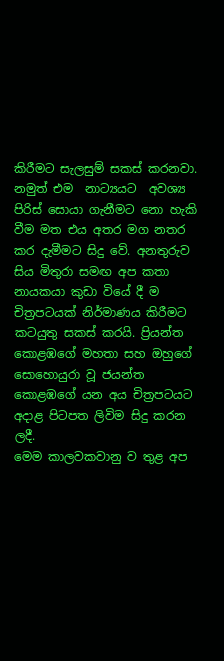කිරීමට සැලසුම් සකස් කරනවා. නමුත් එම  නාට්‍යයට  අවශ්‍ය පිරිස් සොයා ගැනීමට නො හැකි වීම මත එය අතර මග නතර කර දැමීමට සිදු වේ. අනතුරුව සිය මිතුරා සමඟ අප කතා නායකයා කුඩා වියේ දී ම චිත්‍රපටයක් නිර්මාණය කිරීමට කටයුතු සකස් කරයි. ප්‍රියන්ත කොළඹගේ මහතා සහ ඔහුගේ සොහොයුරා වූ ජයන්ත කොළඹගේ යන අය චිත්‍රපටයට අදාළ පිටපත ලිවිම සිදු කරන ලදී.
මෙම කාලවකවානු ව තුළ අප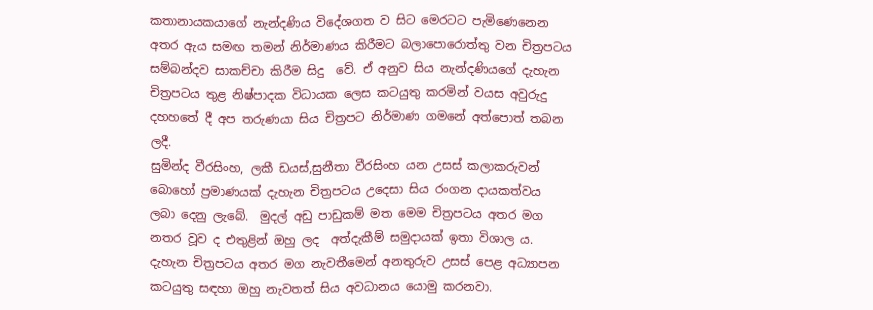කතානායකයාගේ නැන්දණිය විදේශගත ව සිට මෙරටට පැමිණෙනෙන අතර ඇය සමඟ තමන් නිර්මාණය කිරීමට බලාපොරොත්තු වන චිත්‍රපටය සම්බන්දව සාකච්චා කිරීම සිදු  වේ. ඒ අනුව සිය නැන්දණියගේ දැහැන චිත්‍රපටය තුළ නිෂ්පාදක විධායක ලෙස කටයුතු කරමින් වයස අවුරුදු දහහතේ දී අප තරුණයා සිය චිත්‍රපට නිර්මාණ ගමනේ අත්පොත් තබන ලදී.
සුමින්ද වීරසිංහ, ලකී ඩයස්,සුනීතා වීරසිංහ යන උසස් කලාකරුවන් බොහෝ ප්‍රමාණයක් දැහැන චිත්‍රපටය උදෙසා සිය රංගන දායකත්වය  ලබා දෙනු ලැබේ.  මුදල් අඩු පාඩුකම් මත මෙම චිත්‍රපටය අතර මග නතර වූව ද එතුළින් ඔහු ලද  අත්දැකීම් සමුදායක් ඉතා විශාල ය. දැහැන චිත්‍රපටය අතර මග නැවතීමෙන් අනතුරුව උසස් පෙළ අධ්‍යාපන කටයුතු සඳහා ඔහු නැවතත් සිය අවධානය යොමු කරනවා.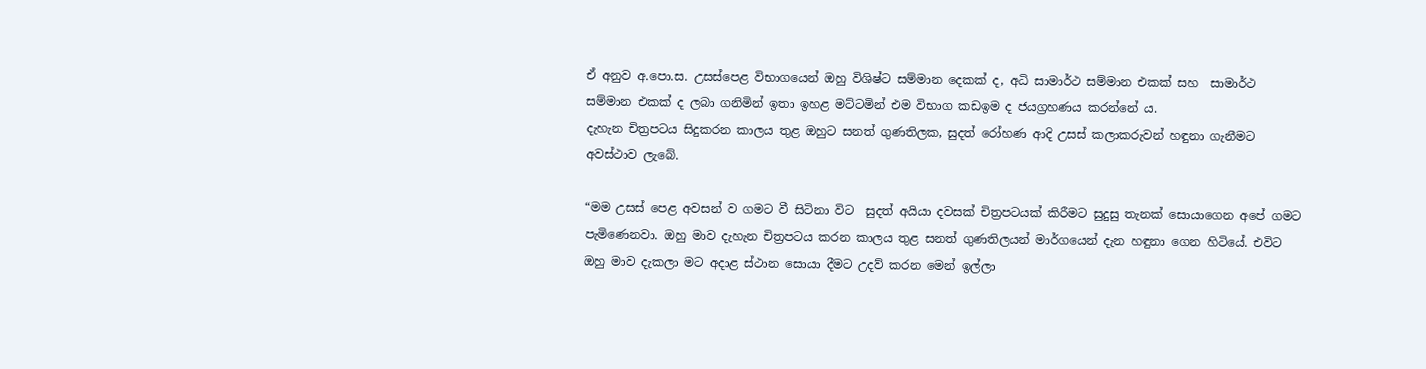ඒ අනුව අ.පො.ස. උසස්පෙළ විභාගයෙන් ඔහු විශිෂ්ට සම්මාන දෙකක් ද, අධි සාමාර්ථ සම්මාන එකක් සහ  සාමාර්ථ සම්මාන එකක් ද ලබා ගනිමින් ඉතා ඉහළ මට්ටමින් එම විභාග කඩඉම ද ජයග්‍රහණය කරන්නේ ය.
දැහැන චිත්‍රපටය සිදුකරන කාලය තුළ ඔහුට සනත් ගුණතිලක, සුදත් රෝහණ ආදි උසස් කලාකරුවන් හඳුනා ගැනීමට අවස්ථාව ලැබේ.

“මම උසස් පෙළ අවසන් ව ගමට වී සිටිනා විට  සුදත් අයියා දවසක් චිත්‍රපටයක් කිරීමට සුදුසු තැනක් සොයාගෙන අපේ ගමට පැමිණෙනවා. ඔහු මාව දැහැන චිත්‍රපටය කරන කාලය තුළ සනත් ගුණතිලයන් මාර්ගයෙන් දැන හඳුනා ගෙන හිටියේ. එවිට ඔහු මාව දැකලා මට අදාළ ස්ථාන සොයා දීමට උදව් කරන මෙන් ඉල්ලා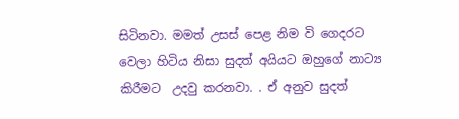සිටිනවා. මමත් උසස් පෙළ නිම වි ගෙදරට වෙලා හිටිය නිසා සුදත් අයියට ඔහුගේ නාට්‍ය කිරීමට  උදවු කරනවා. . ඒ අනුව සුදත්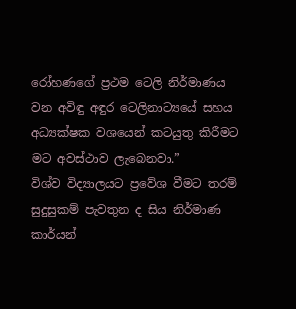රෝහණගේ ප්‍රථම ටෙලි නිර්මාණය වන අවිඳු අඳුර ටෙලිනාට්‍යයේ සහය අධ්‍යක්ෂක වශයෙන් කටයුතු කිරීමට මට අවස්ථාව ලැබෙනවා.”
විශ්ව විද්‍යාලයට ප්‍රවේශ වීමට තරම් සුදුසුකම් පැවතුන ද සිය නිර්මාණ කාර්යන්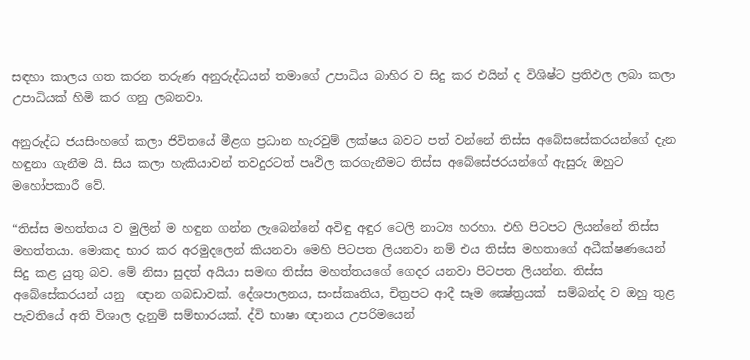සඳහා කාලය ගත කරන තරුණ අනුරුද්ධයන් තමාගේ උපාධිය බාහිර ව සිදු කර එයින් ද විශිෂ්ට ප්‍රතිඵල ලබා කලා උපාධියක් හිමි කර ගනු ලබනවා.

අනුරුද්ධ ජයසිංහගේ කලා ජිවිතයේ මීළග ප්‍රධාන හැරවුම් ලක්ෂය බවට පත් වන්නේ තිස්ස අබේසසේකරයන්ගේ දැන හඳුනා ගැනීම යි. සිය කලා හැකියාවන් තවදුරටත් පෘඵිල කරගැනීමට තිස්ස අබේසේජරයන්ගේ ඇසුරු ඔහුට මහෝපකාරී වේ.

“තිස්ස මහත්තය ව මුලින් ම හඳුන ගන්න ලැබෙන්නේ අවිඳු අඳුර ටෙලි නාට්‍ය හරහා. එහි පිටපට ලියන්නේ තිස්ස මහත්තයා. මොකද භාර කර අරමුදලෙන් කියනවා මෙහි පිටපත ලියනවා නම් එය තිස්ස මහතාගේ අධීක්ෂණයෙන් සිදු කළ යුතු බව. මේ නිසා සුදත් අයියා සමඟ තිස්ස මහත්තයගේ ගෙදර යනවා පිටපත ලියන්න. තිස්ස අබේසේකරයන් යනු  ඥාන ගබඩාවක්. දේශපාලනය, සංස්කෘතිය, චිත්‍රපට ආදී සෑම ක්‍ෂේත්‍රයක්  සම්බන්ද ව ඔහු තුළ පැවතියේ අති විශාල දැනුම් සම්භාරයක්. ද්වි භාෂා ඥානය උපරිමයෙන්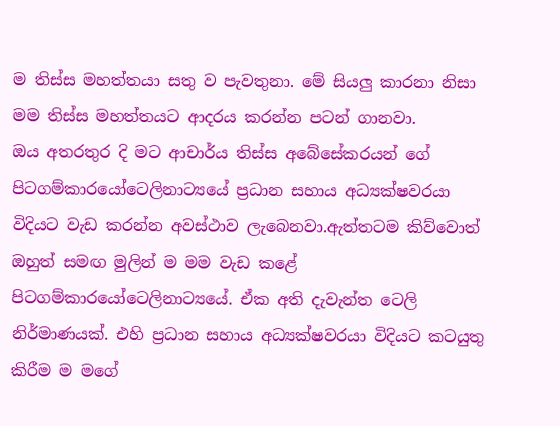ම තිස්ස මහත්තයා සතු ව පැවතුනා. මේ සියලු කාරනා නිසා  මම තිස්ස මහත්තයට ආදරය කරන්න පටන් ගානවා.
ඔය අතරතුර දි මට ආචාර්ය තිස්ස අබේසේකරයන් ගේ පිටගම්කාරයෝටෙලිනාට්‍යයේ ප්‍රධාන සහාය අධ්‍යක්ෂවරයා විදියට වැඩ කරන්න අවස්ථාව ලැබෙනවා.ඇත්තටම කිව්වොත් ඔහුත් සමඟ මුලින් ම මම වැඩ කළේ පිටගම්කාරයෝටෙලිනාට්‍යයේ. ඒක අති දැවැන්ත ටෙලි නිර්මාණයක්. එහි ප්‍රධාන සහාය අධ්‍යක්ෂවරයා විදියට කටයුතු කිරීම ම මගේ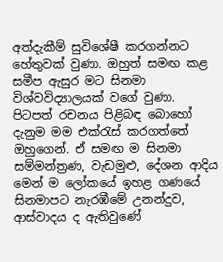අත්දැකීම් සුවිශේෂී කරගන්නට හේතුවක් වුණා. ඔහුත් සමඟ කළ සමීප ඇසුර මට සිනමා විශ්වවිද්‍යාලයක් වගේ වුණා. පිටපත් රචනය පිළිබඳ බොහෝ දැනුම මම එක්රැස් කරගත්තේ ඔහුගෙන්. ඒ සමඟ ම සිනමා සම්මන්ත්‍රණ, වැඩමුළු, දේශන ආදිය මෙන් ම ලෝකයේ ඉහළ ගණයේ සිනමාපට නැරඹීමේ උනන්දුව, ආස්වාදය ද ඇතිවුණේ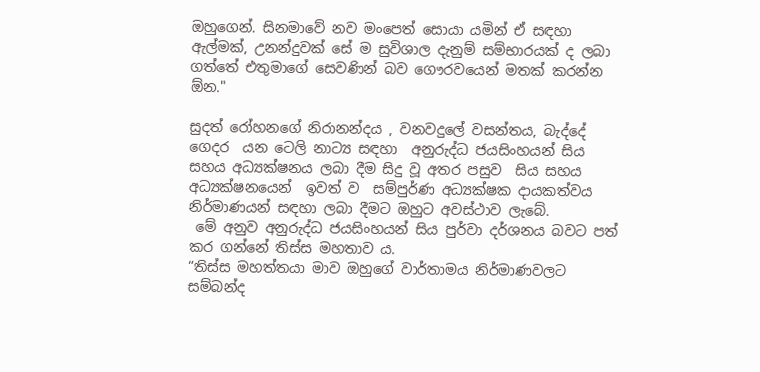ඔහුගෙන්. සිනමාවේ නව මංපෙත් සොයා යමින් ඒ සඳහා ඇල්මක්, උනන්දුවක් සේ ම සුවිශාල දැනුම් සම්භාරයක් ද ලබා ගත්තේ එතුමාගේ සෙවණින් බව ගෞරවයෙන් මතක් කරන්න ඕන."

සුදත් රෝහනගේ නිරානන්දය , වනවදුලේ වසන්තය, බැද්දේ ගෙදර  යන ටෙලි නාට්‍ය සඳහා  අනුරුද්ධ ජයසිංහයන් සිය සහය අධ්‍යක්ෂනය ලබා දීම සිදු වූ අතර පසුව  සිය සහය අධ්‍යක්ෂනයෙන්  ඉවත් ව  සම්පුර්ණ අධ්‍යක්ෂක දායකත්වය නිර්මාණයන් සඳහා ලබා දීමට ඔහුට අවස්ථාව ලැබේ.
 මේ අනුව අනුරුද්ධ ජයසිංහයන් සිය පුර්වා දර්ශනය බවට පත් කර ගන්නේ තිස්ස මහතාව ය.
“තිස්ස මහත්තයා මාව ඔහුගේ වාර්තාමය නිර්මාණවලට සම්බන්ද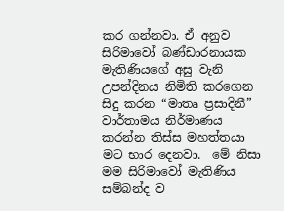කර ගන්නවා. ඒ අනුව සිරිමාවෝ බණ්ඩාරනායක මැතිණියගේ අසු වැනි උපන්දිනය නිමිති කරගෙන සිදු කරන “මාතෘ ප්‍රසාදිනී” වාර්තාමය නිර්මාණය කරන්න තිස්ස මහත්තයා මට භාර දෙනවා.  මේ නිසා මම සිරිමාවෝ මැතිණිය සම්බන්ද ව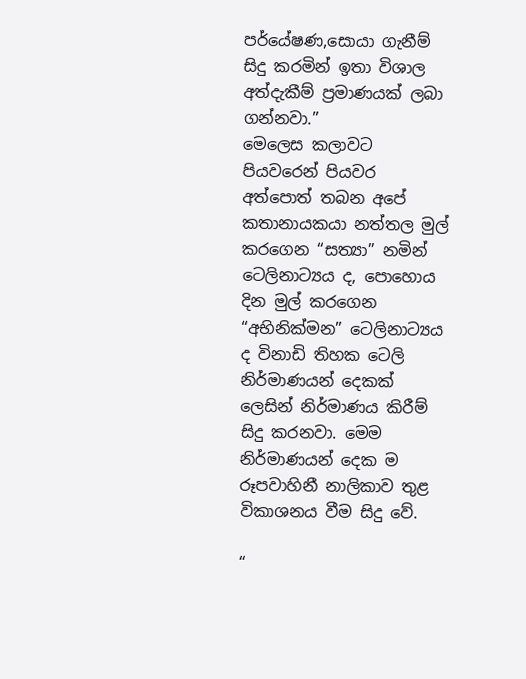පර්යේෂණ,සොයා ගැනීම් සිදු කරමින් ඉතා විශාල අත්දැකීම් ප්‍රමාණයක් ලබා ගන්නවා.”
මෙලෙස කලාවට පියවරෙන් පියවර අත්පොත් තබන අපේ කතානායකයා නත්තල මුල් කරගෙන “සත්‍යා” නමින් ටෙලිනාට්‍යය ද, පොහොය දින මුල් කරගෙන “අභිනික්මන” ටෙලිනාට්‍යය ද විනාඩි තිහක ටෙලි නිර්මාණයන් දෙකක්  ලෙසින් නිර්මාණය කිරීම් සිදු කරනවා. මෙම නිර්මාණයන් දෙක ම රූපවාහිනී නාලිකාව තුළ විකාශනය වීම සිදු වේ.

“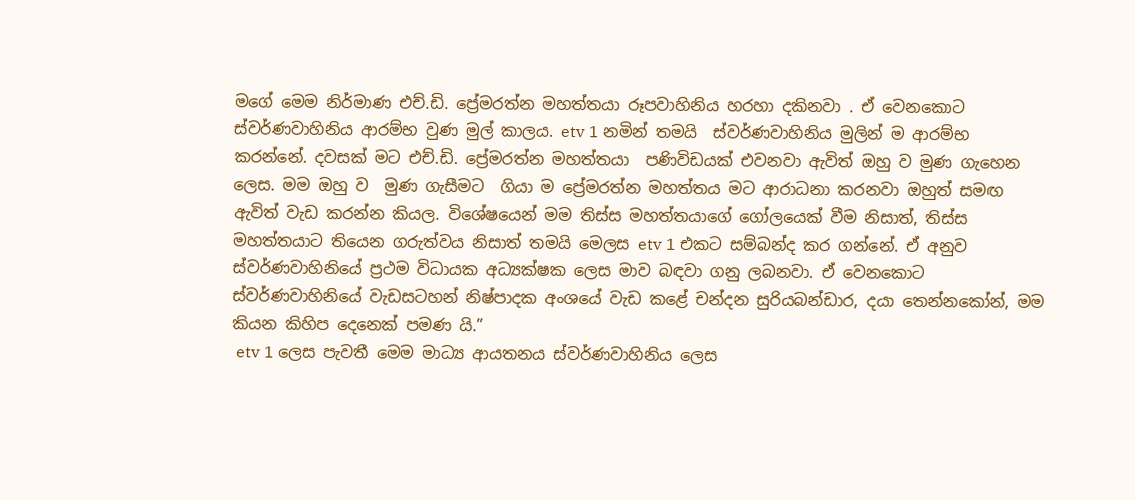මගේ මෙම නිර්මාණ එච්.ඩි. ප්‍රේමරත්න මහත්තයා රූපවාහිනිය හරහා දකිනවා . ඒ වෙනකොට ස්වර්ණවාහිනිය ආරම්භ වුණ මුල් කාලය. etv 1 නමින් තමයි  ස්වර්ණවාහිනිය මුලින් ම ආරම්භ කරන්නේ. දවසක් මට එච්.ඩි. ප්‍රේමරත්න මහත්තයා  පණිවිඩයක් එවනවා ඇවිත් ඔහු ව මුණ ගැහෙන ලෙස. මම ඔහු ව  මුණ ගැසීමට  ගියා ම ප්‍රේමරත්න මහත්තය මට ආරාධනා කරනවා ඔහුත් සමඟ ඇවිත් වැඩ කරන්න කියල. විශේෂයෙන් මම තිස්ස මහත්තයාගේ ගෝලයෙක් වීම නිසාත්, තිස්ස මහත්තයාට තියෙන ගරුත්වය නිසාත් තමයි මෙලස etv 1 එකට සම්බන්ද කර ගන්නේ. ඒ අනුව ස්වර්ණවාහිනියේ ප්‍රථම විධායක අධ්‍යක්ෂක ලෙස මාව බඳවා ගනු ලබනවා. ඒ වෙනකොට ස්වර්ණවාහිනියේ වැඩසටහන් නිෂ්පාදක අංශයේ වැඩ කළේ චන්දන සුරියබන්ඩාර, දයා තෙන්නකෝන්, මම කියන කිහිප දෙනෙක් පමණ යි.”
 etv 1 ලෙස පැවතී මෙම මාධ්‍ය ආයතනය ස්වර්ණවාහිනිය ලෙස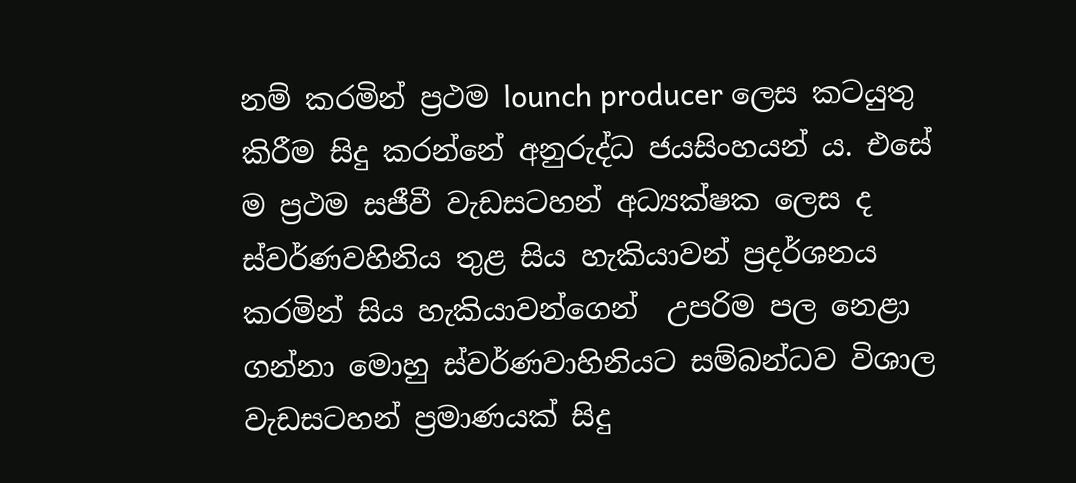නම් කරමින් ප්‍රථම lounch producer ලෙස කටයුතු කිරීම සිදු කරන්නේ අනුරුද්ධ ජයසිංහයන් ය. එසේ ම ප්‍රථම සජීවී වැඩසටහන් අධ්‍යක්ෂක ලෙස ද ස්වර්ණවහිනිය තුළ සිය හැකියාවන් ප්‍රදර්ශනය කරමින් සිය හැකියාවන්ගෙන්  උපරිම පල නෙළා ගන්නා මොහු ස්වර්ණවාහිනියට සම්බන්ධව විශාල වැඩසටහන් ප්‍රමාණයක් සිදු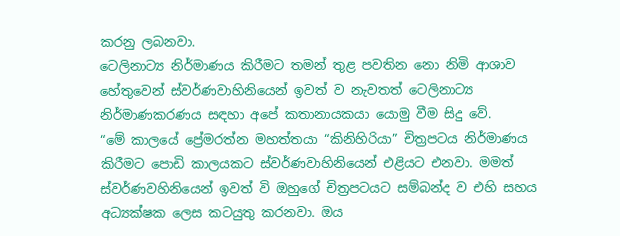කරනු ලබනවා.
ටෙලිනාට්‍ය නිර්මාණය කිරීමට තමන් තුළ පවතින නො නිමි ආශාව හේතුවෙන් ස්වර්ණවාහිනියෙන් ඉවත් ව නැවතත් ටෙලිනාට්‍ය නිර්මාණකරණය සඳහා අපේ කතානායකයා යොමු වීම සිදු වේ.
“මේ කාලයේ ප්‍රේමරත්න මහත්තයා “කිනිහිරියා” චිත්‍රපටය නිර්මාණය කිරීමට පොඩි කාලයකට ස්වර්ණවාහිනියෙන් එළියට එනවා. මමත් ස්වර්ණවහිනියෙන් ඉවත් වි ඔහුගේ චිත්‍රපටයට සම්බන්ද ව එහි සහය අධ්‍යක්ෂක ලෙස කටයුතු කරනවා. ඔය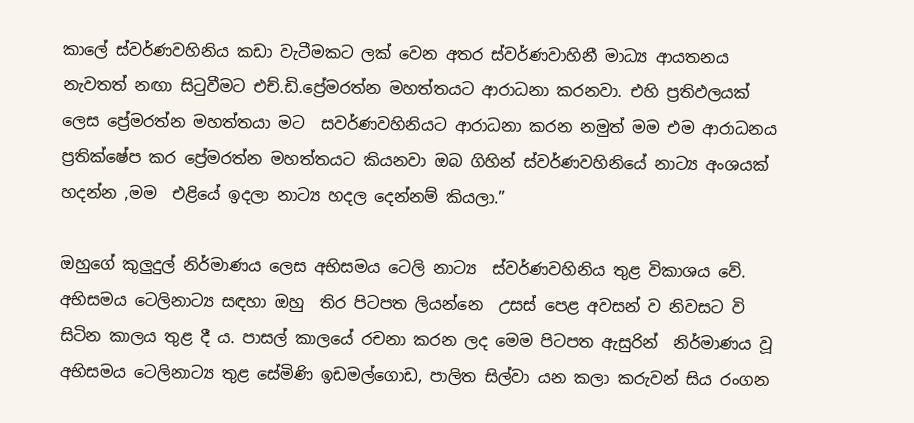කාලේ ස්වර්ණවහිනිය කඩා වැටීමකට ලක් වෙන අතර ස්වර්ණවාහිනී මාධ්‍ය ආයතනය නැවතත් නඟා සිටුවීමට එච්.ඩි.ප්‍රේමරත්න මහත්තයට ආරාධනා කරනවා. එහි ප්‍රතිඵලයක් ලෙස ප්‍රේමරත්න මහත්තයා මට  සවර්ණවහිනියට ආරාධනා කරන නමුත් මම එම ආරාධනය  ප්‍රතික්ෂේප කර ප්‍රේමරත්න මහත්තයට කියනවා ඔබ ගිහින් ස්වර්ණවහිනියේ නාට්‍ය අංශයක් හදන්න ,මම  එළියේ ඉදලා නාට්‍ය හදල දෙන්නම් කියලා.”

ඔහුගේ කුලුදුල් නිර්මාණය ලෙස අභිසමය ටෙලි නාට්‍ය  ස්වර්ණවහිනිය තුළ විකාශය වේ. අභිසමය ටෙලිනාට්‍ය සඳහා ඔහු  තිර පිටපත ලියන්නෙ  උසස් පෙළ අවසන් ව නිවසට වි සිටින කාලය තුළ දී ය. පාසල් කාලයේ රචනා කරන ලද මෙම පිටපත ඇසුරින්  නිර්මාණය වූ අභිසමය ටෙලිනාට්‍ය තුළ සේමිණි ඉඩමල්ගොඩ, පාලිත සිල්වා යන කලා කරුවන් සිය රංගන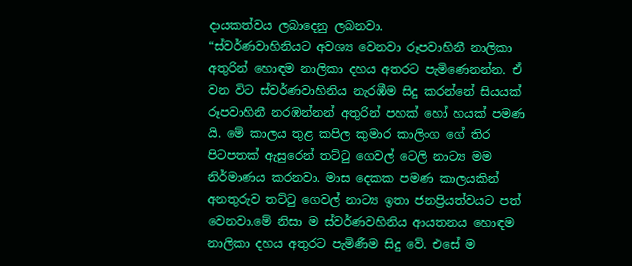දායකත්වය ලබාදෙනු ලබනවා.
“ස්වර්ණවාහිනියට අවශ්‍ය වෙනවා රූපවාහිනී නාලිකා අතුරින් හොඳම නාලිකා දහය අතරට පැමිණෙනන්න. ඒ වන විට ස්වර්ණවාහිනිය නැරඹීම සිදු කරන්නේ සියයක් රූපවාහිනී නරඹන්නන් අතුරින් පහක් හෝ හයක් පමණ යි. මේ කාලය තුළ කපිල කුමාර කාලිංග ගේ තිර පිටපතක් ඇසුරෙන් තට්ටු ගෙවල් ටෙලි නාට්‍ය මම  නිර්මාණය කරනවා. මාස දෙකක පමණ කාලයකින් අනතුරුව තට්ටු ගෙවල් නාට්‍ය ඉතා ජනප්‍රියත්වයට පත් වෙනවා.මේ නිසා ම ස්වර්ණවහිනිය ආයතනය හොඳම නාලිකා දහය අතුරට පැමිණීම සිදු වේ. එසේ ම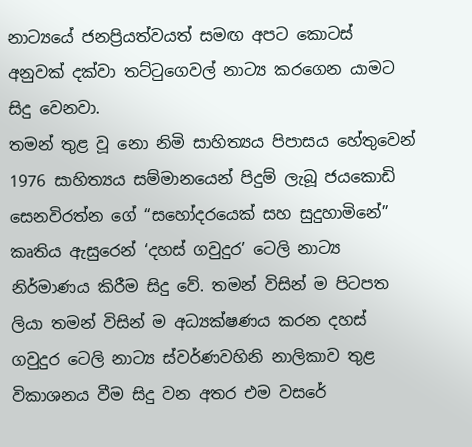නාට්‍යයේ ජනප්‍රියත්වයත් සමඟ අපට කොටස් අනුවක් දක්වා තට්ටුගෙවල් නාට්‍ය කරගෙන යාමට සිදු වෙනවා.
තමන් තුළ වූ නො නිමි සාහිත්‍යය පිපාසය හේතුවෙන් 1976 සාහිත්‍යය සම්මානයෙන් පිදුම් ලැබූ ජයකොඩි සෙනවිරත්න ගේ “සහෝදරයෙක් සහ සුදුහාමිනේ” කෘතිය ඇසුරෙන් ‘දහස් ගවුදුර’ ටෙලි නාට්‍ය නිර්මාණය කිරීම සිදු වේ. තමන් විසින් ම පිටපත ලියා තමන් විසින් ම අධ්‍යක්ෂණය කරන දහස් ගවුදුර ටෙලි නාට්‍ය ස්වර්ණවහිනි නාලිකාව තුළ විකාශනය වීම සිදු වන අතර එම වසරේ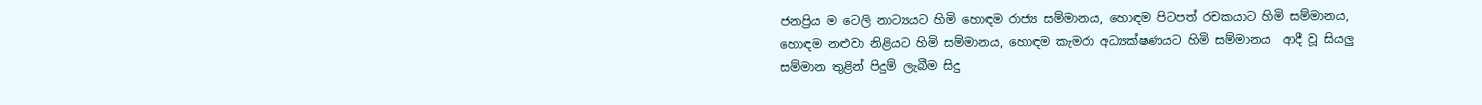ජනප්‍රිය ම ටෙලි නාට්‍යයට හිමි හොඳම රාජ්‍ය සම්මානය, හොඳම පිටපත් රචකයාට හිමි සම්මානය, හොඳම නළුවා නිළියට හිමි සම්මානය, හොඳම කැමරා අධ්‍යක්ෂණයට හිමි සම්මානය  ආදී වූ සියලු සම්මාන තුළින් පිදුම් ලැබීම සිදු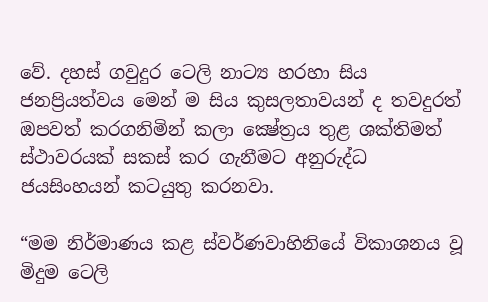වේ. දහස් ගවුදුර ටෙලි නාට්‍ය හරහා සිය ජනප්‍රියත්වය මෙන් ම සිය කුසලතාවයන් ද තවදුරත් ඔපවත් කරගනිමින් කලා ක්‍ෂේත්‍රය තුළ ශක්තිමත් ස්ථාවරයක් සකස් කර ගැනීමට අනුරුද්ධ ජයසිංහයන් කටයුතු කරනවා.

“මම නිර්මාණය කළ ස්වර්ණවාහිනියේ විකාශනය වූ මිදුම ටෙලි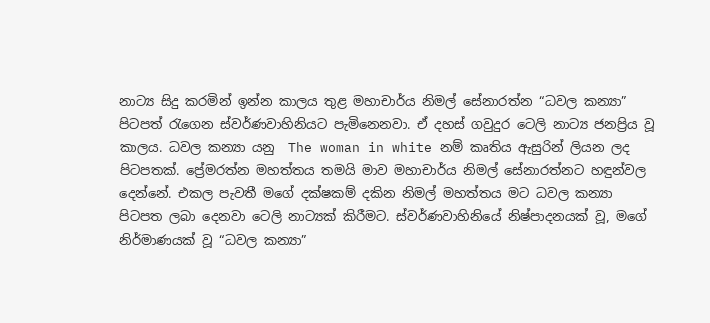නාට්‍ය සිදු කරමින් ඉන්න කාලය තුළ මහාචාර්ය නිමල් සේනාරත්න “ධවල කන්‍යා” පිටපත් රැගෙන ස්වර්ණවාහිනියට පැමිනෙනවා. ඒ දහස් ගවුදුර ටෙලි නාට්‍ය ජනප්‍රිය වූ කාලය. ධවල කන්‍යා යනු  The woman in white නම් කෘතිය ඇසුරින් ලියන ලද පිටපතක්. ප්‍රේමරත්න මහත්තය තමයි මාව මහාචාර්ය නිමල් සේනාරත්නට හඳුන්වල දෙන්නේ. එකල පැවතී මගේ දක්ෂකම් දකින නිමල් මහත්තය මට ධවල කන්‍යා පිටපත ලබා දෙනවා ටෙලි නාට්‍යක් කිරීමට. ස්වර්ණවාහිනියේ නිෂ්පාදනයක් වූ, මගේ නිර්මාණයක් වූ “ධවල කන්‍යා”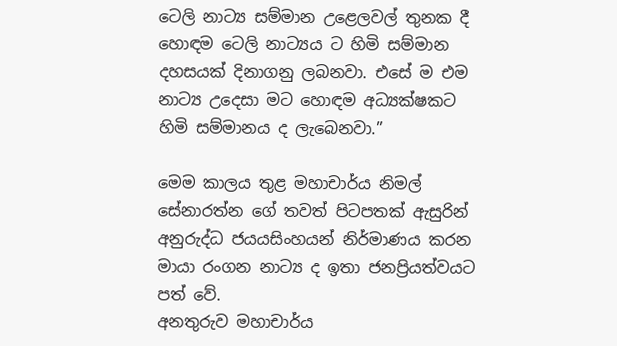ටෙලි නාට්‍ය සම්මාන උළෙලවල් තුනක දී හොඳම ටෙලි නාට්‍යය ට හිමි සම්මාන දහසයක් දිනාගනු ලබනවා. එසේ ම එම නාට්‍ය උදෙසා මට හොඳම අධ්‍යක්ෂකට හිමි සම්මානය ද ලැබෙනවා.”

මෙම කාලය තුළ මහාචාර්ය නිමල් සේනාරත්න ගේ තවත් පිටපතක් ඇසුරින් අනුරුද්ධ ජයයසිංහයන් නිර්මාණය කරන මායා රංගන නාට්‍ය ද ඉතා ජනප්‍රියත්වයට පත් වේ.
අනතුරුව මහාචාර්ය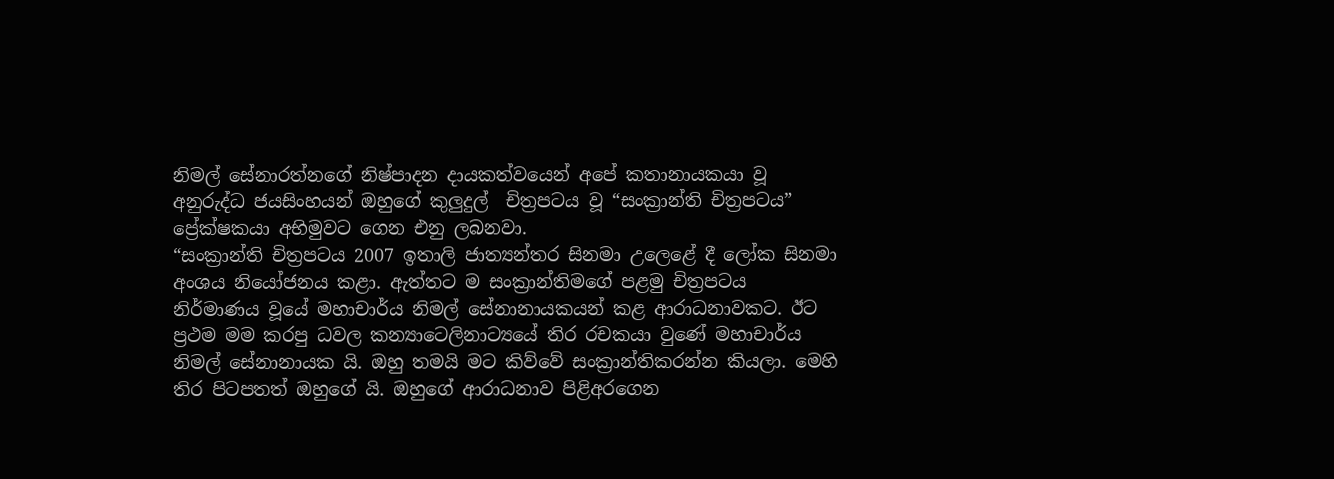නිමල් සේනාරත්නගේ නිෂ්පාදන දායකත්වයෙන් අපේ කතානායකයා වූ අනුරුද්ධ ජයසිංහයන් ඔහුගේ කුලුදුල්  චිත්‍රපටය වූ “සංක්‍රාන්ති චිත්‍රපටය” ප්‍රේක්ෂකයා අභිමුවට ගෙන එනු ලබනවා.
“සංක්‍රාන්ති චිත්‍රපටය 2007 ඉතාලි ජාත්‍යන්තර සිනමා උලෙළේ දී ලෝක සිනමා අංශය නියෝජනය කළා. ඇත්තට ම සංක්‍රාන්තිමගේ පළමු චිත්‍රපටය නිර්මාණය වූයේ මහාචාර්ය නිමල් සේනානායකයන් කළ ආරාධනාවකට. ඊට ප්‍රථම මම කරපු ධවල කන්‍යාටෙලිනාට්‍යයේ තිර රචකයා වුණේ මහාචාර්ය නිමල් සේනානායක යි. ඔහු තමයි මට කිව්වේ සංක්‍රාන්තිකරන්න කියලා. මෙහි තිර පිටපතත් ඔහුගේ යි. ඔහුගේ ආරාධනාව පිළිඅරගෙන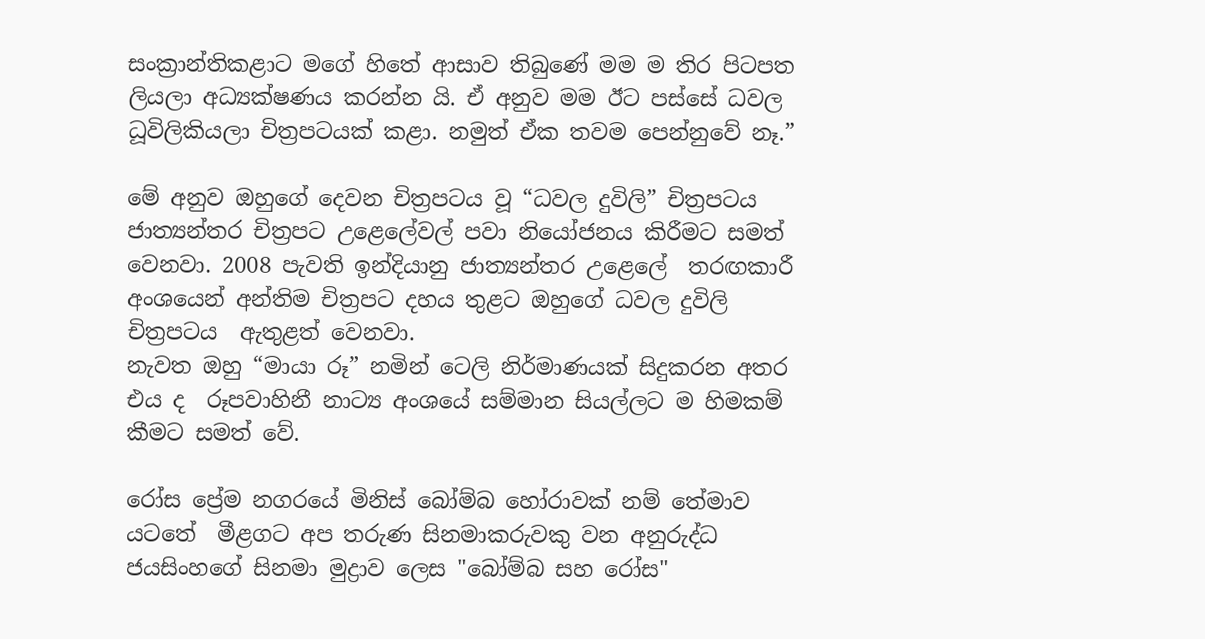සංක්‍රාන්තිකළාට මගේ හිතේ ආසාව තිබුණේ මම ම තිර පිටපත ලියලා අධ්‍යක්ෂණය කරන්න යි. ඒ අනුව මම ඊට පස්සේ ධවල ධූවිලිකියලා චිත්‍රපටයක් කළා. නමුත් ඒක තවම පෙන්නුවේ නෑ.”

මේ අනුව ඔහුගේ දෙවන චිත්‍රපටය වූ “ධවල දුවිලි” චිත්‍රපටය ජාත්‍යන්තර චිත්‍රපට උළෙලේවල් පවා නියෝජනය කිරීමට සමත් වෙනවා. 2008 පැවති ඉන්දියානු ජාත්‍යන්තර උළෙලේ  තරඟකාරී අංශයෙන් අන්තිම චිත්‍රපට දහය තුළට ඔහුගේ ධවල දුවිලි චිත්‍රපටය  ඇතුළත් වෙනවා.
නැවත ඔහු “මායා රූ” නමින් ටෙලි නිර්මාණයක් සිදුකරන අතර එය ද  රූපවාහිනී නාට්‍ය අංශයේ සම්මාන සියල්ලට ම හිමකම් කීමට සමත් වේ.

රෝස ප්‍රේම නගරයේ මිනිස්‌ බෝම්බ හෝරාවක් නම් තේමාව යටතේ  මීළගට අප තරුණ සිනමාකරුවකු වන අනුරුද්ධ ජයසිංහගේ සිනමා මුද්‍රාව ලෙස "බෝම්බ සහ රෝස"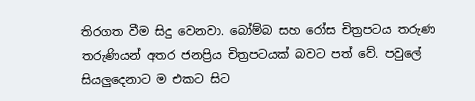තිරගත වීම සිදු වෙනවා. බෝම්බ සහ රෝස චිත්‍රපටය තරුණ තරුණියන් අතර ජනප්‍රිය චිත්‍රපටයක් බවට පත් වේ. පවුලේ සියලුදෙනාට ම එකට සිට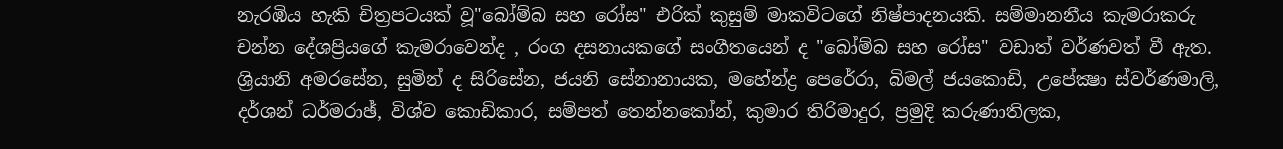නැරඹිය හැකි චිත්‍රපටයක්‌ වූ"බෝම්බ සහ රෝස" එරික්‌ කුසුම් මාකවිටගේ නිෂ්පාදනයකි. සම්මානනීය කැමරාකරු චන්න දේශප්‍රියගේ කැමරාවෙන්ද , රංග දසනායකගේ සංගීතයෙන් ද "බෝම්බ සහ රෝස" වඩාත් වර්ණවත් වී ඇත. ශ්‍රියානි අමරසේන, සුමින් ද සිරිසේන, ජයනි සේනානායක, මහේන්ද්‍ර පෙරේරා, බිමල් ජයකොඩි, උපේක්‍ෂා ස්‌වර්ණමාලි, දර්ශන් ධර්මරාඡ්, විශ්ව කොඩිකාර, සම්පත් තෙන්නකෝන්, කුමාර තිරිමාදුර, ප්‍රමුදි කරුණාතිලක,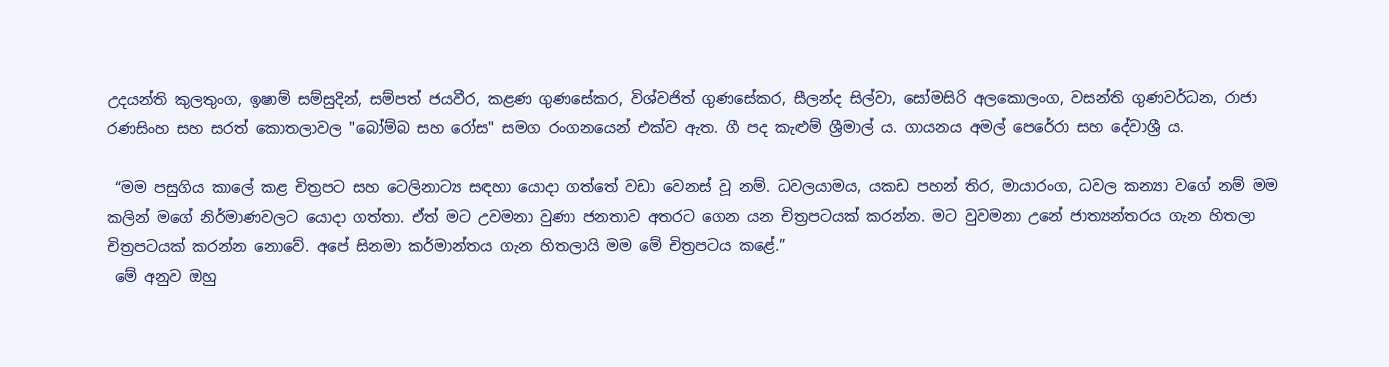උදයන්ති කුලතුංග, ඉෂාම් සම්සුදින්, සම්පත් ජයවීර, කළණ ගුණසේකර, විශ්වජිත් ගුණසේකර, සීලන්ද සිල්වා, සෝමසිරි අලකොලංග, වසන්ති ගුණවර්ධන, රාජා රණසිංහ සහ සරත් කොතලාවල "බෝම්බ සහ රෝස" සමග රංගනයෙන් එක්‌ව ඇත. ගී පද කැළුම් ශ්‍රීමාල් ය. ගායනය අමල් පෙරේරා සහ දේවාශ්‍රී ය.

 “මම පසුගිය කාලේ කළ චිත්‍රපට සහ ටෙලිනාට්‍ය සඳහා යොදා ගත්තේ වඩා වෙනස් වූ නම්. ධවලයාමය, යකඩ පහන් තිර, මායාරංග, ධවල කන්‍යා වගේ නම් මම කලින් මගේ නිර්මාණවලට යොදා ගත්තා. ඒත් මට උවමනා වුණා ජනතාව අතරට ගෙන යන චිත්‍රපටයක්‌ කරන්න. මට වුවමනා උනේ ජාත්‍යන්තරය ගැන හිතලා චිත්‍රපටයක්‌ කරන්න නොවේ. අපේ සිනමා කර්මාන්තය ගැන හිතලායි මම මේ චිත්‍රපටය කළේ.”
 මේ අනුව ඔහු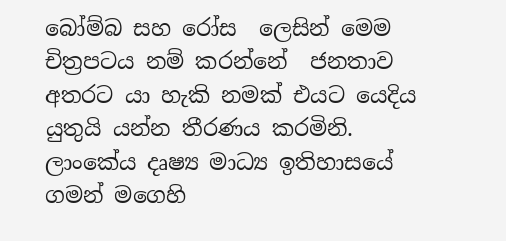බෝම්බ සහ රෝස  ලෙසින් මෙම  චිත්‍රපටය නම් කරන්නේ  ජනතාව අතරට යා හැකි නමක්‌ එයට යෙදිය යුතුයි යන්න තීරණය කරමිනි.
ලාංකේය දෘෂ්‍ය මාධ්‍ය ඉතිහාසයේ ගමන් මගෙහි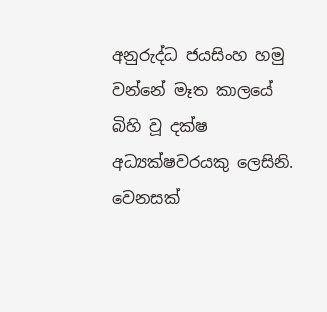අනුරුද්ධ ජයසිංහ හමු වන්නේ මෑත කාලයේ බිහි වූ දක්ෂ අධ්‍යක්ෂවරයකු ලෙසිනි. වෙනසක්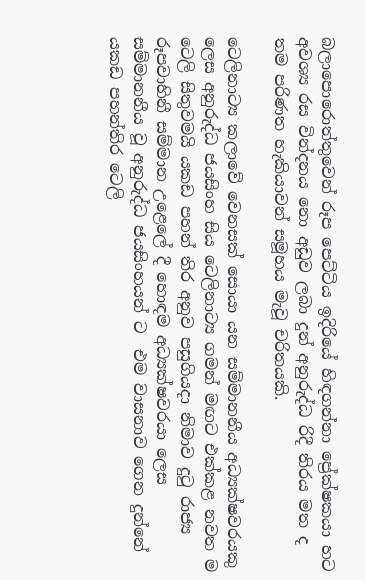බලාපොරොත්තුවෙන් රූප පෙට්ටිය ඉදිරියේ හිඳගන්නා ප්‍රේක්ෂකයා හට අවශ්‍ය රස වින්දනය නො අඩුව ලබා දුන් අනුරුද්ධ රිදී තිරය මත ද තම පරිණත හැකියාවන් සමූහය මැවූ චරිතයකි.

ටෙලිනාට්‍ය කලාවේ වෙනසක් සොයා යන සම්මානනීය අධ්‍යක්ෂවරයකු ලෙස අනුරුද්ධ ජයසිංහ සිය ටෙලිනාට්‍ය ගමන් මඟට එක්කළ නවත ම ටෙලි සිතුවමයි යකඩ පහන් තිර අනුව පසුගියදා නිමාව දුටු රාජ්‍ය රූපවාහිනී සම්මාන උළෙලේ දී හොඳම අධ්‍යක්ෂවරයා ලෙස සම්මානනීය වූ අනුරුද්ධ ජයසිංහයන් ට  එම වාසනාව ගෙන දුන්නේ යකඩ පහන්තිර ටෙලි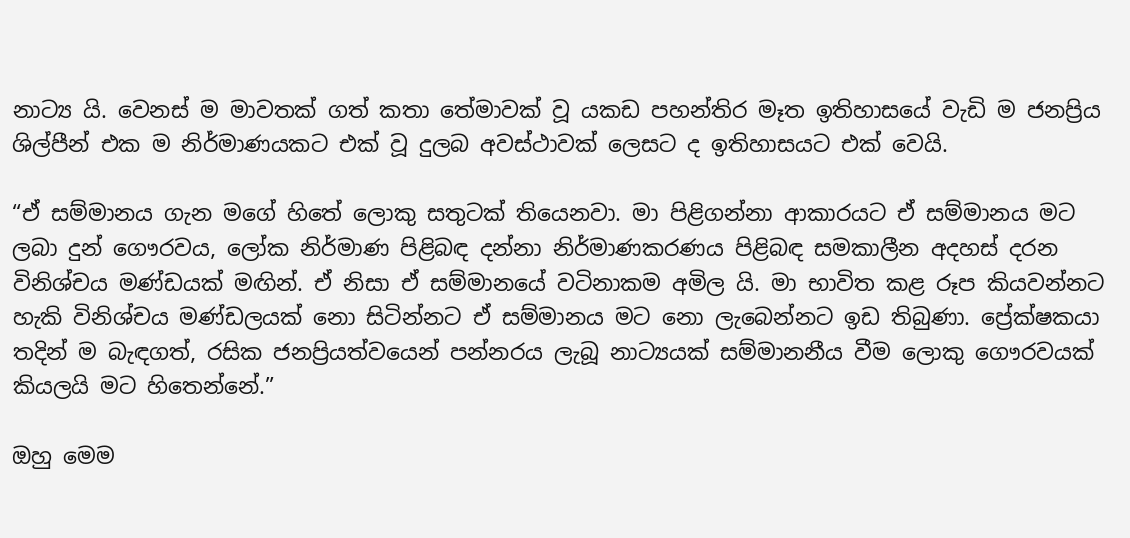නාට්‍ය යි. වෙනස් ම මාවතක් ගත් කතා තේමාවක් වූ යකඩ පහන්තිර මෑත ඉතිහාසයේ වැඩි ම ජනප්‍රිය ශිල්පීන් එක ම නිර්මාණයකට එක් වූ දුලබ අවස්ථාවක් ලෙසට ද ඉතිහාසයට එක් වෙයි.

“ඒ සම්මානය ගැන මගේ හිතේ ලොකු සතුටක් තියෙනවා. මා පිළිගන්නා ආකාරයට ඒ සම්මානය මට ලබා දුන් ගෞරවය, ලෝක නිර්මාණ පිළිබඳ දන්නා නිර්මාණකරණය පිළිබඳ සමකාලීන අදහස් දරන විනිශ්චය මණ්ඩයක් මඟින්. ඒ නිසා ඒ සම්මානයේ වටිනාකම අමිල යි. මා භාවිත කළ රූප කියවන්නට හැකි විනිශ්චය මණ්ඩලයක් නො සිටින්නට ඒ සම්මානය මට නො ලැබෙන්නට ඉඩ තිබුණා. ප්‍රේක්ෂකයා තදින් ම බැඳගත්, රසික ජනප්‍රියත්වයෙන් පන්නරය ලැබූ නාට්‍යයක් සම්මානනීය වීම ලොකු ගෞරවයක් කියලයි මට හිතෙන්නේ.”

ඔහු මෙම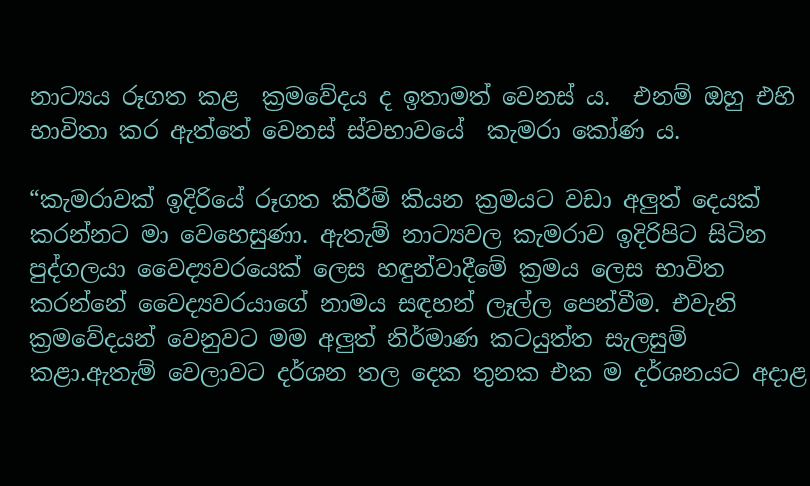නාට්‍යය රූගත කළ  ක්‍රමවේදය ද ඉතාමත් වෙනස් ය.  එනම් ඔහු එහි  භාවිතා කර ඇත්තේ වෙනස් ස්වභාවයේ  කැමරා කෝණ ය.

“කැමරාවක් ඉදිරියේ රූගත කිරීම් කියන ක්‍රමයට වඩා අලුත් දෙයක් කරන්නට මා වෙහෙසුණා. ඇතැම් නාට්‍යවල කැමරාව ඉදිරිපිට සිටින පුද්ගලයා වෛද්‍යවරයෙක් ලෙස හඳුන්වාදීමේ ක්‍රමය ලෙස භාවිත කරන්නේ වෛද්‍යවරයාගේ නාමය සඳහන් ලෑල්ල පෙන්වීම. එවැනි ක්‍රමවේදයන් වෙනුවට මම අලුත් නිර්මාණ කටයුත්ත සැලසුම් කළා.ඇතැම් වෙලාවට දර්ශන තල දෙක තුනක එක ම දර්ශනයට අදාළ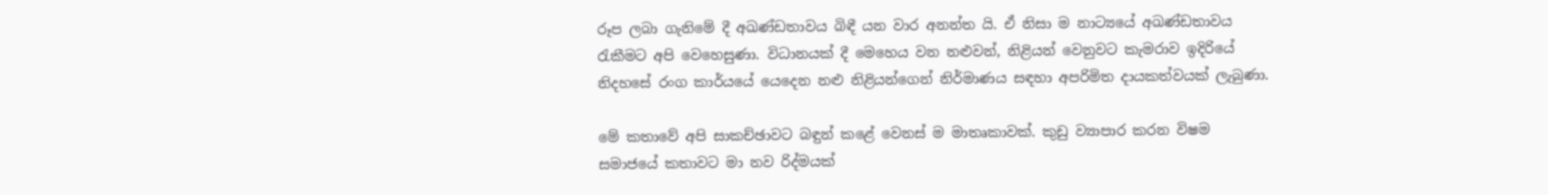රූප ලබා ගැනිමේ දී අඛණ්ඩතාවය බිඳී යන වාර අනන්ත යි. ඒ නිසා ම නාට්‍යයේ අඛණ්ඩතාවය රැකීමට අපි වෙහෙසුණා. විධානයක් දී මෙහෙය වන නළුවන්, නිළියන් වෙනුවට කැමරාව ඉදිරියේ නිදහසේ රංග කාර්යයේ යෙදෙන නළු නිළියන්ගෙන් නිර්මාණය සඳහා අපරිමිත දායකත්වයක් ලැබුණා.

මේ කතාවේ අපි සාකච්ඡාවට බඳුන් කළේ වෙනස් ම මාතෘකාවක්. කුඩු ව්‍යාපාර කරන විෂම සමාජයේ කතාවට මා නව රිද්මයක්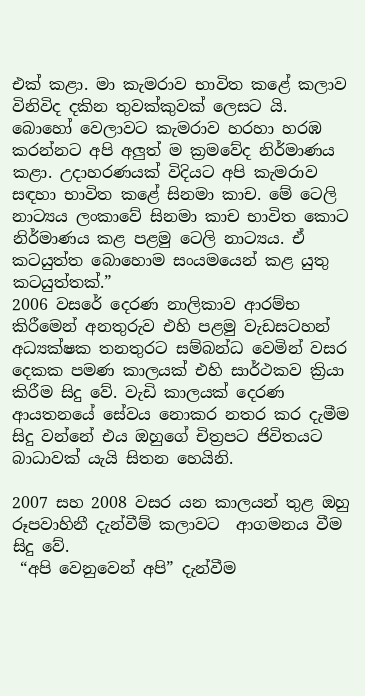එක් කළා. මා කැමරාව භාවිත කළේ කලාව විනිවිද දකින තුවක්කුවක් ලෙසට යි.
බොහෝ වෙලාවට කැමරාව හරහා හරඹ කරන්නට අපි අලුත් ම ක්‍රමවේද නිර්මාණය කළා. උදාහරණයක් විදියට අපි කැමරාව සඳහා භාවිත කළේ සිනමා කාච. මේ ටෙලි නාට්‍යය ලංකාවේ සිනමා කාච භාවිත කොට නිර්මාණය කළ පළමු ටෙලි නාට්‍යය. ඒ කටයුත්ත බොහොම සංයමයෙන් කළ යුතු කටයුත්තක්.”
2006 වසරේ දෙරණ නාලිකාව ආරම්භ කිරීමෙන් අනතුරුව එහි පළමු වැඩසටහන් අධ්‍යක්ෂක තනතුරට සම්බන්ධ වෙමින් වසර දෙකක පමණ කාලයක් එහි සාර්ථකව ක්‍රියා කිරීම සිදු වේ. වැඩි කාලයක් දෙරණ ආයතනයේ සේවය නොකර නතර කර දැමීම සිදු වන්නේ එය ඔහුගේ චිත්‍රපට ජිවිතයට බාධාවක් යැයි සිතන හෙයිනි.

2007 සහ 2008 වසර යන කාලයන් තුළ ඔහු රූපවාහිනී දැන්වීම් කලාවට  ආගමනය වීම සිදු වේ.
 “අපි වෙනුවෙන් අපි” දැන්වීම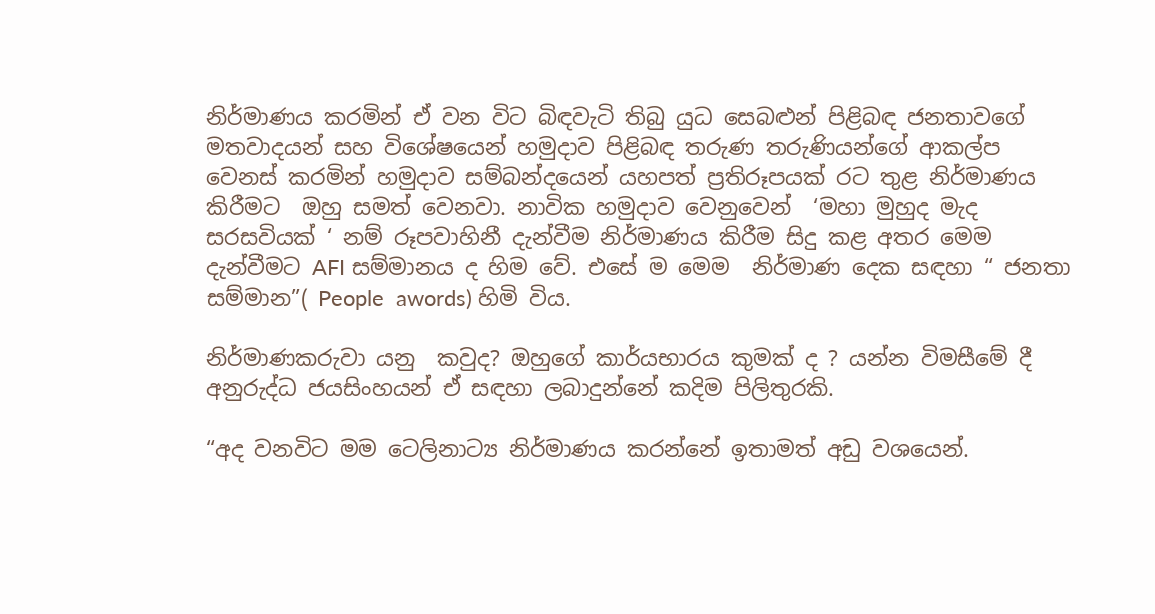නිර්මාණය කරමින් ඒ වන විට බිඳවැටි තිබු යුධ සෙබළුන් පිළිබඳ ජනතාවගේ මතවාදයන් සහ විශේෂයෙන් හමුදාව පිළිබඳ තරුණ තරුණියන්ගේ ආකල්ප වෙනස් කරමින් හමුදාව සම්බන්දයෙන් යහපත් ප්‍රතිරූපයක් රට තුළ නිර්මාණය කිරීමට  ඔහු සමත් වෙනවා. නාවික හමුදාව වෙනුවෙන්  ‘මහා මුහුද මැද සරසවියක් ‘ නම් රූපවාහිනී දැන්වීම නිර්මාණය කිරීම සිදු කළ අතර මෙම දැන්වීමට AFI සම්මානය ද හිම වේ. එසේ ම මෙම  නිර්මාණ දෙක සඳහා “ ජනතා සම්මාන”( People  awords) හිමි විය.

නිර්මාණකරුවා යනු  කවුද? ඔහුගේ කාර්යභාරය කුමක් ද ? යන්න විමසීමේ දී අනුරුද්ධ ජයසිංහයන් ඒ සඳහා ලබාදුන්නේ කදිම පිලිතුරකි.

“අද වනවිට මම ටෙලිනාට්‍ය නිර්මාණය කරන්නේ ඉතාමත් අඩු වශයෙන්.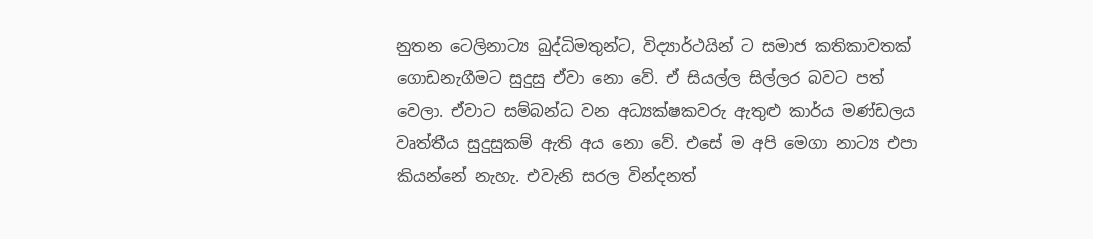නුතන ටෙලිනාට්‍ය බුද්ධිමතුන්ට, විද්‍යාර්ථයින් ට සමාජ කතිකාවතක් ගොඩනැගීමට සුදුසු ඒවා නො වේ. ඒ සියල්ල සිල්ලර බවට පත් වෙලා. ඒවාට සම්බන්ධ වන අධ්‍යක්ෂකවරු ඇතුළු කාර්ය මණ්ඩලය වෘත්තීය සුදුසුකම් ඇති අය නො වේ. එසේ ම අපි මෙගා නාට්‍ය එපා කියන්නේ නැහැ. එවැනි සරල වින්දනත්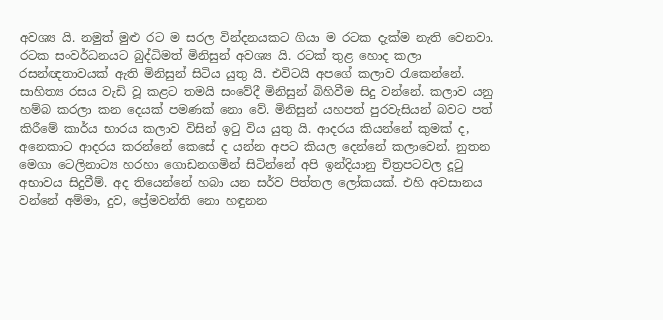අවශ්‍ය යි. නමුත් මුළු රට ම සරල වින්දනයකට ගියා ම රටක දැක්ම නැති වෙනවා. රටක සංවර්ධනයට බුද්ධිමත් මිනිසුන් අවශ්‍ය යි. රටක් තුළ හොද කලා රසන්ඥතාවයක් ඇති මිනිසුන් සිටිය යුතු යි. එවිටයි අපගේ කලාව රැකෙන්නේ. සාහිත්‍ය රසය වැඩි වූ කළට තමයි සංවේදී මිනිසුන් බිහිවීම සිදු වන්නේ. කලාව යනු හම්බ කරලා කන දෙයක් පමණක් නො වේ. මිනිසුන් යහපත් පුරවැසියන් බවට පත් කිරීමේ කාර්ය භාරය කලාව විසින් ඉටු විය යුතු යි. ආදරය කියන්නේ කුමක් ද, අනෙකාට ආදරය කරන්නේ කෙසේ ද යන්න අපට කියල දෙන්නේ කලාවෙන්. නුතන මෙගා ටෙලිනාට්‍ය හරහා ගොඩනගමින් සිටින්නේ අපි ඉන්දියානු චිත්‍රපටවල දූටු අභාවය සිදුවීම්. අද තියෙන්නේ හබා යන සර්ව පිත්තල ලෝකයක්. එහි අවසානය වන්නේ අම්මා, දුව, ප්‍රේමවන්ති නො හඳුනන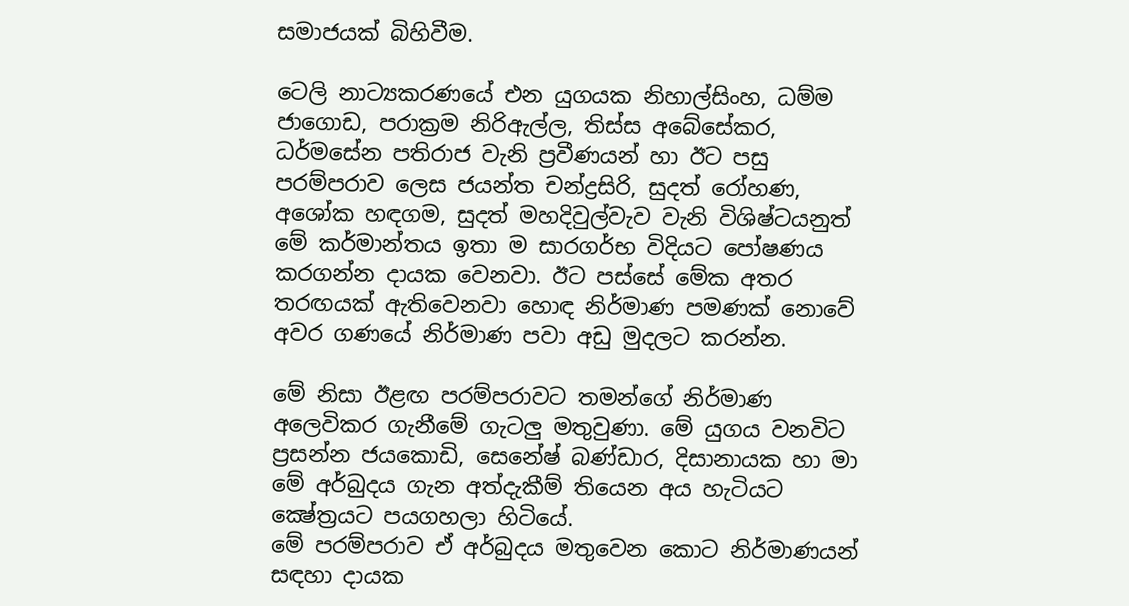සමාජයක් බිහිවීම.

ටෙලි නාට්‍යකරණයේ එන යුගයක නිහාල්සිංහ, ධම්ම ජාගොඩ, පරාක්‍රම නිරිඇල්ල, තිස්‌ස අබේසේකර, ධර්මසේන පතිරාජ වැනි ප්‍රවීණයන් හා ඊට පසු පරම්පරාව ලෙස ජයන්ත චන්ද්‍රසිරි, සුදත් රෝහණ, අශෝක හඳගම, සුදත් මහදිවුල්වැව වැනි විශිෂ්ටයනුත් මේ කර්මාන්තය ඉතා ම සාරගර්භ විදියට පෝෂණය කරගන්න දායක වෙනවා. ඊට පස්‌සේ මේක අතර තරඟයක්‌ ඇතිවෙනවා හොඳ නිර්මාණ පමණක්‌ නොවේ අවර ගණයේ නිර්මාණ පවා අඩු මුදලට කරන්න.

මේ නිසා ඊළඟ පරම්පරාවට තමන්ගේ නිර්මාණ අලෙවිකර ගැනීමේ ගැටලු මතුවුණා. මේ යුගය වනවිට ප්‍රසන්න ජයකොඩි, සෙනේෂ් බණ්‌ඩාර, දිසානායක හා මා මේ අර්බුදය ගැන අත්දැකීම් තියෙන අය හැටියට ක්‍ෂේත්‍රයට පයගහලා හිටියේ.
මේ පරම්පරාව ඒ අර්බුදය මතුවෙන කොට නිර්මාණයන් සඳහා දායක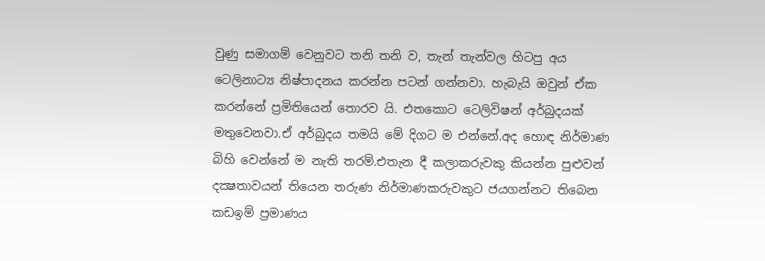වුණු සමාගම් වෙනුවට තනි තනි ව, තැන් තැන්වල හිටපු අය ටෙලිනාට්‍ය නිෂ්පාදනය කරන්න පටන් ගන්නවා. හැබැයි ඔවුන් ඒක කරන්නේ ප්‍රමිතියෙන් තොරව යි. එතකොට ටෙලිවිෂන් අර්බුදයක්‌ මතුවෙනවා.ඒ අර්බුදය තමයි මේ දිගට ම එන්නේ.අද හොඳ නිර්මාණ බිහි වෙන්නේ ම නැති තරම්.එතැන දී කලාකරුවකු කියන්න පුළුවන් දක්‍ෂතාවයන් තියෙන තරුණ නිර්මාණකරුවකුට ජයගන්නට තිබෙන කඩඉම් ප්‍රමාණය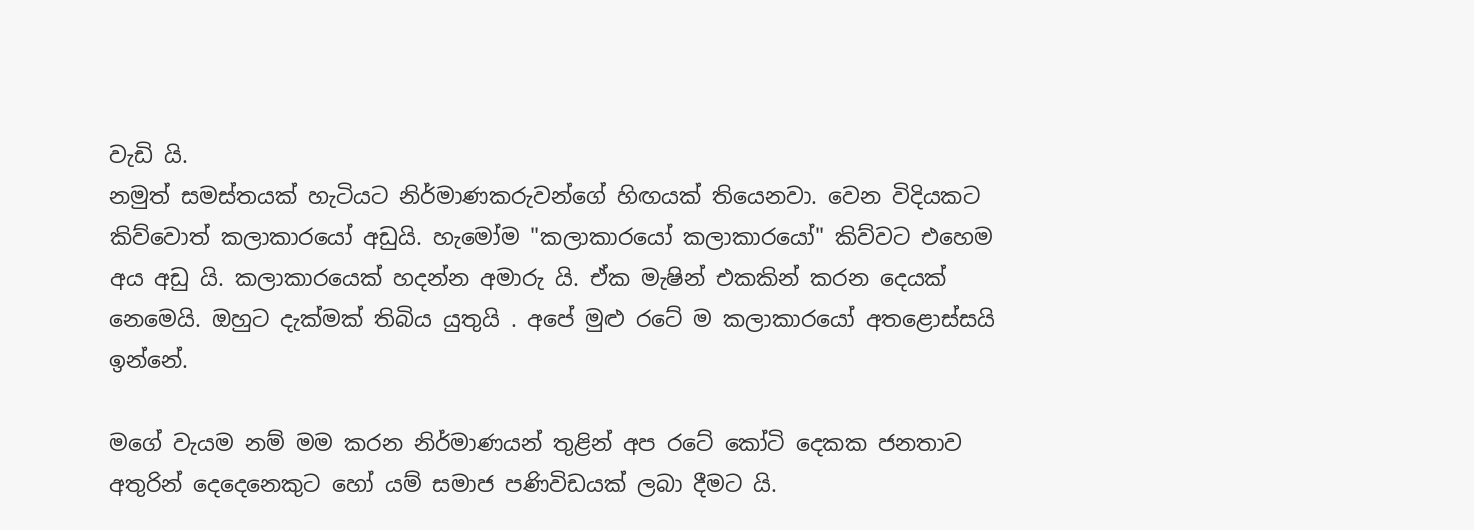වැඩි යි.
නමුත් සමස්‌තයක්‌ හැටියට නිර්මාණකරුවන්ගේ හිඟයක්‌ තියෙනවා. වෙන විදියකට කිව්වොත් කලාකාරයෝ අඩුයි. හැමෝම "කලාකාරයෝ කලාකාරයෝ" කිව්වට එහෙම අය අඩු යි. කලාකාරයෙක්‌ හදන්න අමාරු යි. ඒක මැෂින් එකකින් කරන දෙයක්‌ නෙමෙයි. ඔහුට දැක්‌මක්‌ තිබිය යුතුයි . අපේ මුළු රටේ ම කලාකාරයෝ අතළොස්‌සයි ඉන්නේ.

මගේ වැයම නම් මම කරන නිර්මාණයන් තුළින් අප රටේ කෝටි දෙකක ජනතාව අතුරින් දෙදෙනෙකුට හෝ යම් සමාජ පණිවිඩයක් ලබා දීමට යි.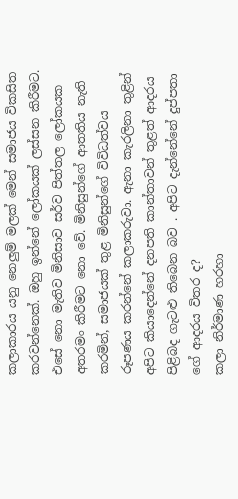කලාකාරය යනු නෙලුම් මලක් මෙන් සමාජය විකසිත කරවන්නෙක්. ඔහු ඉන්නේ ලෝකයක් ලස්සන කිරීමට. එසේ නො මැතිව මිනිසාව සර්ව පිත්තල ලෝකයක අතරමං කිරීමට නො වේ. මිනිසුන්ගේ ආතතිය නැති කරමින්, සමාජයක් තුළ මිනිසුන්ගේ විවිධත්වය රූපණය කරන්නේ කලාකරුවා. ඇනා කැරලිනා තුළින් අපිට කියාදෙන්නේ දනපති කාන්තාවන් තුළත් ආදරය පිළිබද ගැටළු තිබෙන බව . අපිට දැන්නේනේ දුප්පතා ගේ ආදරය විතර ද?
කලා නිර්මාණ හරහා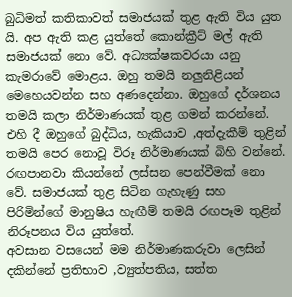බුධිමත් කතිකාවත් සමාජයක් තුළ ඇති විය යුත යි. අප ඇති කළ යුත්තේ කොන්ක්‍රීට් මල් ඇති සමාජයක් නො වේ. අධ්‍යක්ෂකවරයා යනු කැමරාවේ මොළය. ඔහු තමයි නලුනිළියන් මෙහෙයවන්න සහ අණදෙන්නා. ඔහුගේ දර්ශනය තමයි කලා නිර්මාණයක් තුළ ගමන් කරන්නේ. එහි දී ඔහුගේ බුද්ධිය, හැකියාව ,අත්දැකීම් තුළින් තමයි පෙර නොවූ විරූ නිර්මාණයක් බිහි වන්නේ.
රඟපානවා කියන්නේ ලස්සන පෙන්වීමක් නො වේ. සමාජයක් තුළ සිටින ගැහැණු සහ පිරිමින්ගේ මානුෂිය හැඟීම් තමයි රඟපෑම තුළින් නිරූපනය විය යුත්තේ.
අවසාන වසයෙන් මම නිර්මාණකරුවා ලෙසින් දකින්නේ ප්‍රතිභාව ,ව්‍යුත්පතිය, සත්ත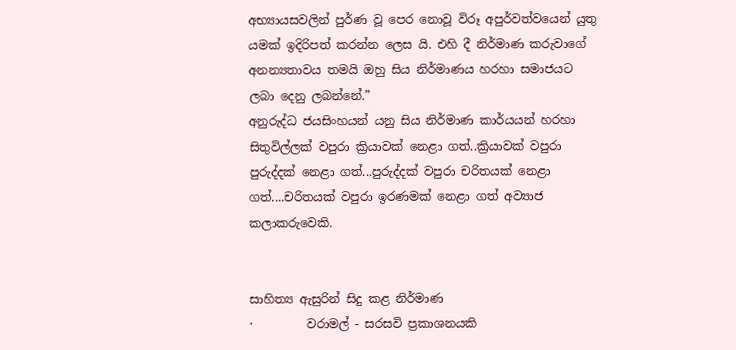අභ්‍යායසවලින් පුර්ණ වූ පෙර නොවූ විරූ අපුර්වත්වයෙන් යුතු යමක් ඉදිරිපත් කරන්න ලෙස යි. එහි දී නිර්මාණ කරුවාගේ අනන්‍යතාවය තමයි ඔහු සිය නිර්මාණය හරහා සමාජයට ලබා දෙනු ලබන්නේ.”
අනුරුද්ධ ජයසිංහයන් යනු සිය නිර්මාණ කාර්යයන් හරහා සිතුවිල්ලක් වපුරා ක්‍රියාවක් නෙළා ගත්..ක්‍රියාවක් වපුරා පුරුද්දක් නෙළා ගත්...පුරුද්දක් වපුරා චරිතයක් නෙළා ගත්....චරිතයක් වපුරා ඉරණමක් නෙළා ගත් අව්‍යාජ කලාකරුවෙකි.


සාහිත්‍ය ඇසුරින් සිදු කළ නිර්මාණ
·         වරාමල් - සරසවි ප්‍රකාශනයකි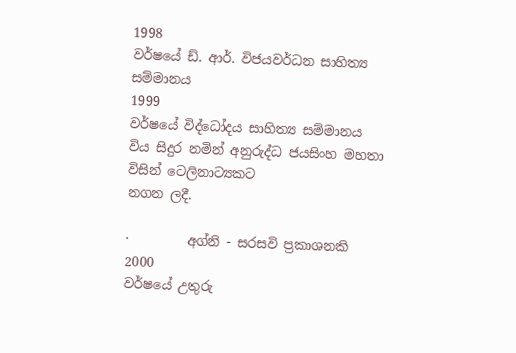1998
වර්ෂයේ ඩ්. ආර්. විජයවර්ධන සාහිත්‍ය සම්මානය
1999
වර්ෂයේ විද්ධෝදය සාහිත්‍ය සම්මානය
විය සිදුර නමින් අනුරුද්ධ ජයසිංහ මහතා විසින් ටෙලිනාට්‍යකට
නගන ලදී.

·         අග්නි - සරසවි ප්‍රකාශනකි
2000
වර්ෂයේ උතුරු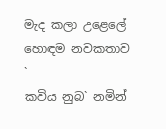මැද කලා උළෙලේ හොඳම නවකතාව
`
කවිය නුබ` නමින්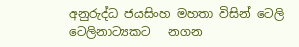අනුරුද්ධ ජයසිංහ මහතා විසින් ටෙලි ටෙලිනාට්‍යකට   නගන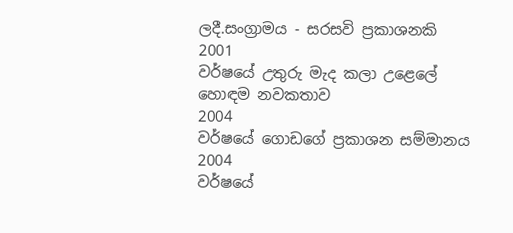ලදී.සංග්‍රාමය - සරසවි ප්‍රකාශනකි
2001
වර්ෂයේ උතුරු මැද කලා උළෙලේ හොඳම නවකතාව
2004
වර්ෂයේ ගොඩගේ ප්‍රකාශන සම්මානය
2004
වර්ෂයේ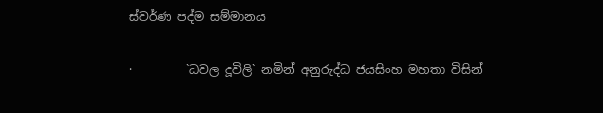ස්වර්ණ පද්ම සම්මානය

·         `ධවල දූවිලි` නමින් අනුරුද්ධ ජයසිංහ මහතා විසින්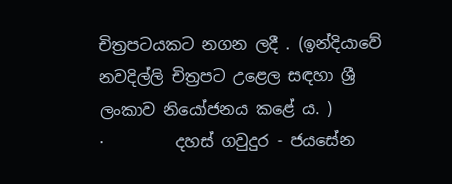චිත්‍රපටයකට නගන ලදී . (ඉන්දියාවේ නවදිල්ලි චිත්‍රපට උළෙල සඳහා ශ්‍රී ලංකාව නියෝජනය කළේ ය. )
·         දහස් ගවුදුර - ජයසේන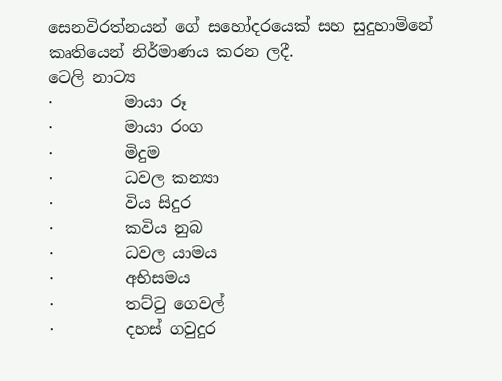සෙනවිරත්නයන් ගේ සහෝදරයෙක් සහ සුදුහාමිනේ කෘතියෙන් නිර්මාණය කරන ලදී.
ටෙලි නාට්‍ය
·         මායා රූ
·         මායා රංග
·         මිදුම
·         ධවල කන්‍යා
·         විය සිදුර
·         කවිය නුබ
·         ධවල යාමය
·         අභිසමය
·         තට්ටු ගෙවල්
·         දහස් ගවුදුර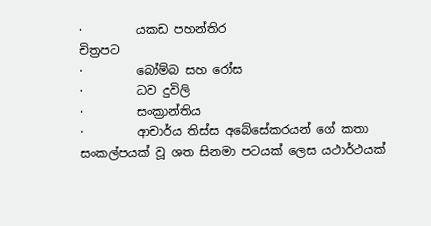·         යකඩ පහන්තිර
චිත්‍රපට
·         බෝම්බ සහ රෝස
·         ධව දුවිලි
·         සංක්‍රාන්තිය
·         ආචාර්ය තිස්ස අබේසේකරයන් ගේ කතා සංකල්පයක් වූ ශත සිනමා පටයක් ලෙස යථාර්ථයක්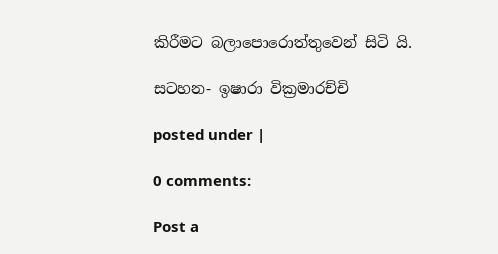කිරීමට බලාපොරොත්තුවෙන් සිටි යි.

සටහන- ඉෂාරා වික්‍රමාරච්චි

posted under |

0 comments:

Post a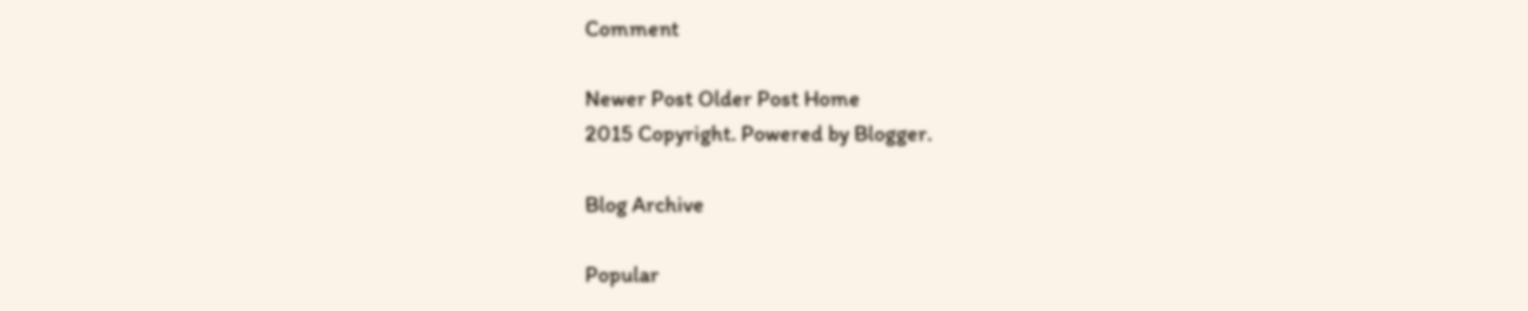Comment

Newer Post Older Post Home
2015 Copyright. Powered by Blogger.

Blog Archive

Popular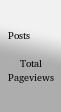Posts

    Total Pageviews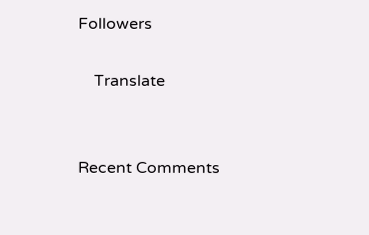Followers

    Translate


Recent Comments